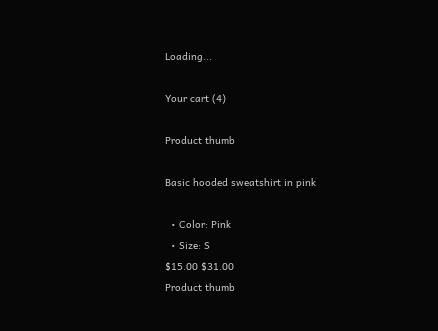Loading...

Your cart (4)

Product thumb

Basic hooded sweatshirt in pink

  • Color: Pink
  • Size: S
$15.00 $31.00
Product thumb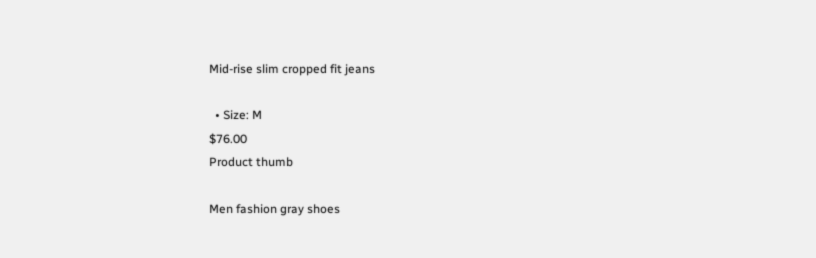Mid-rise slim cropped fit jeans

  • Size: M
$76.00
Product thumb

Men fashion gray shoes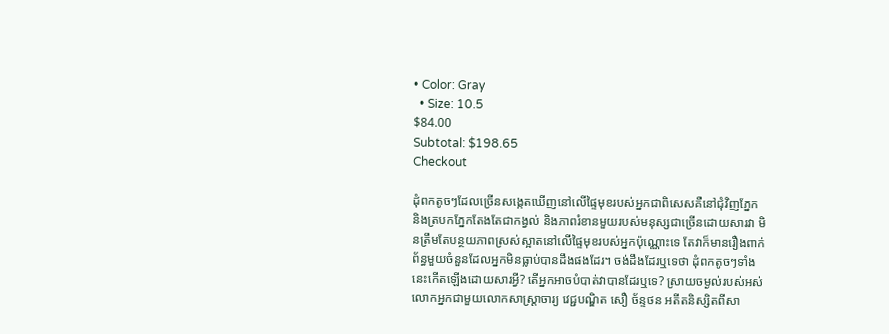• Color: Gray
  • Size: 10.5
$84.00
Subtotal: $198.65
Checkout

ដុំពកតូចៗដែលច្រើនសង្កេតឃើញនៅលើផ្ទៃមុខរបស់អ្នកជាពិសេសគឺនៅជុំវិញភ្នែក និងត្របកភ្នែកតែងតែជាកង្វល់ និងភាពរំខានមួយរបស់មនុស្សជាច្រើនដោយសារវា មិនត្រឹមតែបន្ថយភាពស្រស់ស្អាតនៅលើផ្ទៃមុខរបស់អ្នកប៉ុណ្ណោះទេ តែវាក៏មានរឿងពាក់ព័ន្ធមួយចំនួនដែលអ្នកមិនធ្លាប់បានដឹងផងដែរ។ ចង់ដឹងដែរឬទេថា ដុំពកតូចៗទាំងនេះកើតឡើងដោយសារអ្វី? តើអ្នកអាចបំបាត់វាបានដែរឬទេ? ស្រាយចម្ងល់របស់អស់លោកអ្នកជាមួយលោកសាស្ត្រាចារ្យ វេជ្ជបណ្ឌិត សឿ ច័ន្ទថន អតីតនិស្សិតពីសា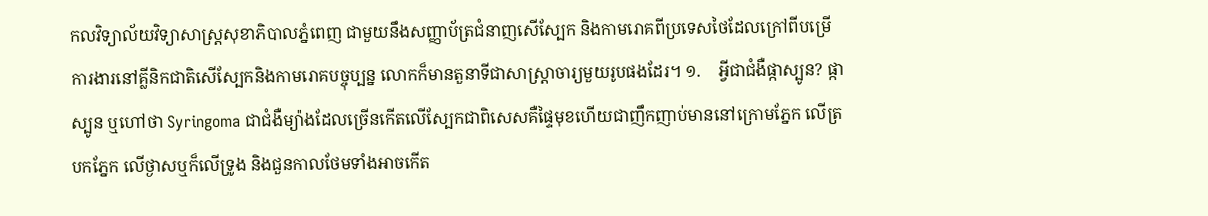កលវិទ្យាល័យវិទ្យាសាស្ត្រសុខាភិបាលភ្នំពេញ ជាមួយនឹងសញ្ញាប័ត្រជំនាញសើស្បែក និងកាមរោគពីប្រទេសថៃដែលក្រៅពីបម្រើការងារនៅគ្លីនិកជាតិសើស្បែកនិងកាមរោគបច្ចុប្បន្ន លោកក៏មានតួនាទីជាសាស្រ្តាចារ្យមួយរូបផងដែរ។ ១.    អ្វីជាជំងឺផ្កាស្បូន? ផ្កាស្បូន ឬហៅថា Syringoma ជាជំងឺម្យ៉ាងដែលច្រើនកើតលើស្បែកជាពិសេសគឺផ្ទៃមុខហើយជាញឹកញាប់មាននៅក្រោមភ្នែក លើត្របកភ្នែក លើថ្ងាសឬក៏លើទ្រូង និងជួនកាលថែមទាំងអាចកើត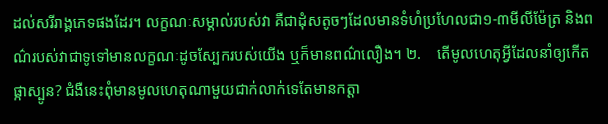ដល់សរីរាង្គភេទផងដែរ។ លក្ខណៈសម្គាល់របស់វា គឺជាដុំសតូចៗដែលមានទំហំប្រហែលជា១-៣មីលីម៉ែត្រ និងពណ៌របស់វាជាទូទៅមានលក្ខណៈដូចស្បែករបស់យើង ឬក៏មានពណ៌លឿង។ ២.    តើមូលហេតុអ្វីដែលនាំឲ្យកើតផ្កាស្បូន? ជំងឺនេះពុំមានមូលហេតុណាមួយជាក់លាក់ទេតែមានកត្តា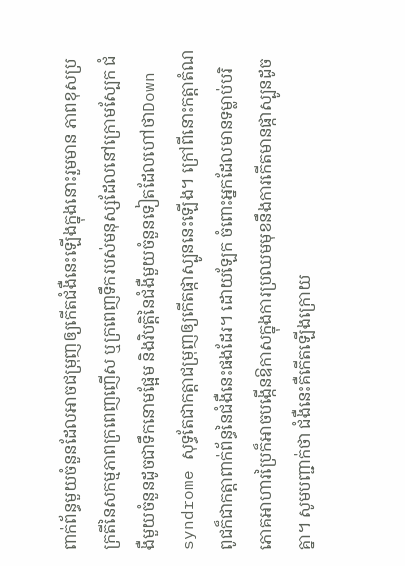ពាក់ព័ន្ធមួយចំនួនដែលអាចជម្រុញឲ្យកើតជំងឺនេះឡើងក្នុងនោះរួមមាន ភាពខុសប្រក្រតីនៃសកម្មភាពក្រពេញញើស ឬក្រពេញទឹករបស់មនុស្សដែលនៅក្រោមស្បែក ជំងឺមួយចំនួនដូចជាទឹកនោមផ្អែម និងវិបត្តិនៃជំងឺមួយចំនួនទៀតដែលហៅថាDown syndrome សុទ្ធតែជាកត្តាជម្រុញឲ្យកើតផ្កាស្បូននេះឡើង។ ក្រៅពីនោះកត្តាតំណពូជក៏ជាកត្តាពាក់ព័ន្ធនៃជំងឺនេះផងដែរ។ ដោយឡែក ចំពោះអ្នកដែលមានទម្លាប់បរិភោគអាហារប្រៃក៏អាចបង្កើនឱកាសក្នុងការប្រឈមមុខនឹងការកើតមានផ្កាស្បូនដូចគ្នា។ សូមបញ្ជាក់ថា ជំងឺនេះគឺកើតឡើងក្រោយ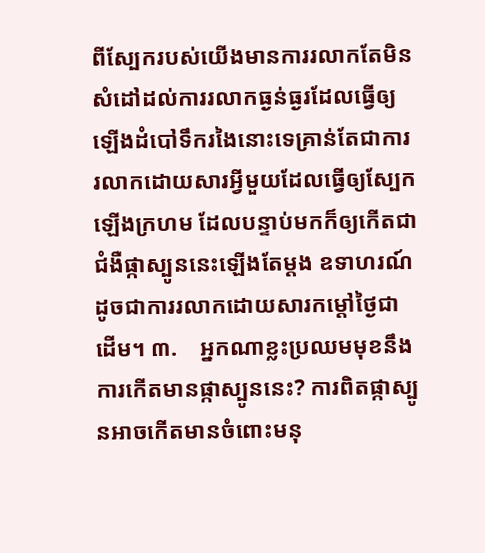ពីស្បែករបស់យើងមានការរលាកតែមិនសំដៅដល់ការរលាកធ្ងន់ធ្ងរដែលធ្វើឲ្យឡើងដំបៅទឹករងៃនោះទេគ្រាន់តែជាការរលាកដោយសារអ្វីមួយដែលធ្វើឲ្យស្បែកឡើងក្រហម ដែលបន្ទាប់មកក៏ឲ្យកើតជាជំងឺផ្កាស្បូននេះឡើងតែម្តង ឧទាហរណ៍ដូចជាការរលាកដោយសារកម្តៅថ្ងៃជាដើម។ ៣.    អ្នកណាខ្លះប្រឈមមុខនឹងការកើតមានផ្កាស្បូននេះ? ការពិតផ្កាស្បូនអាចកើតមានចំពោះមនុ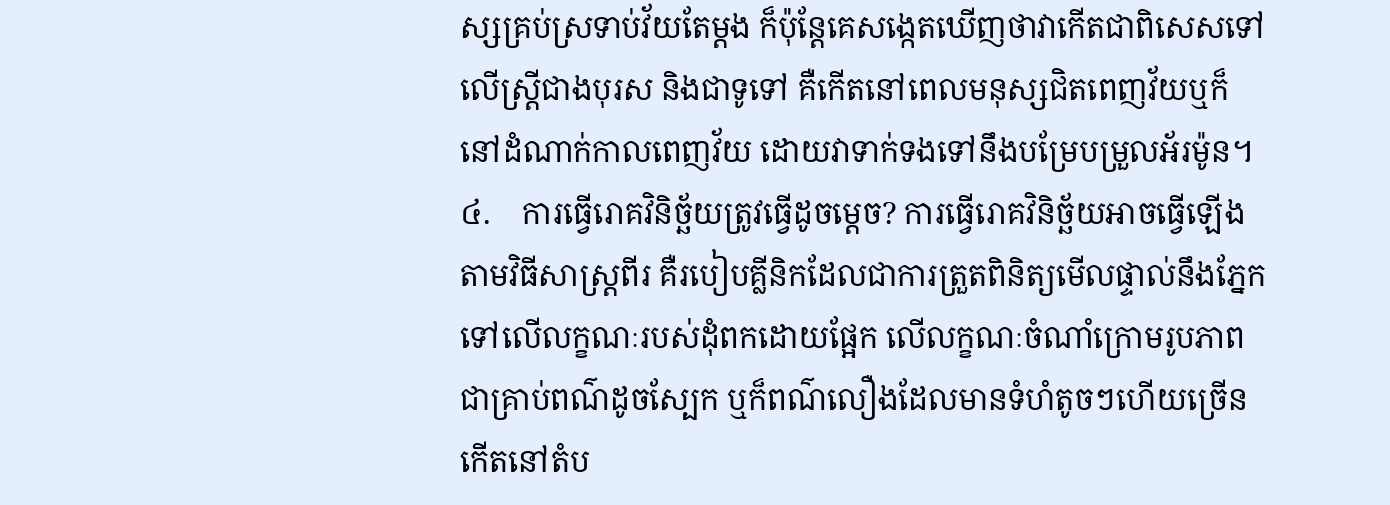ស្សគ្រប់ស្រទាប់វ័យតែម្តង ក៏ប៉ុន្តែគេសង្កេតឃើញថាវាកើតជាពិសេសទៅលើស្ត្រីជាងបុរស និងជាទូទៅ គឺកើតនៅពេលមនុស្សជិតពេញវ័យឬក៏នៅដំណាក់កាលពេញវ័យ ដោយវាទាក់ទងទៅនឹងបម្រែបម្រួលអ័រម៉ូន។ ៤.    ការធ្វើរោគវិនិច្ឆ័យត្រូវធ្វើដូចម្តេច? ការធ្វើរោគវិនិច្ឆ័យអាចធ្វើឡើងតាមវិធីសាស្ត្រពីរ គឺរបៀបគ្លីនិកដែលជាការត្រួតពិនិត្យមើលផ្ទាល់នឹងភ្នែកទៅលើលក្ខណៈរបស់ដុំពកដោយផ្អែក លើលក្ខណៈចំណាំក្រោមរូបភាពជាគ្រាប់ពណ៌ដូចស្បែក ឬក៏ពណ៌លឿងដែលមានទំហំតូចៗហើយច្រើនកើតនៅតំប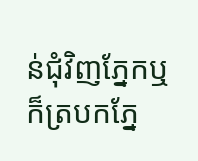ន់ជុំវិញភ្នែកឬក៏ត្របកភ្នែ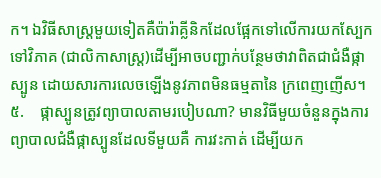ក។ ឯវិធីសាស្ត្រមួយទៀតគឺប៉ារ៉ាគ្លីនិកដែលផ្អែកទៅលើការយកស្បែកទៅវិភាគ (ជាលិកាសាស្ត្រ)ដើម្បីអាចបញ្ជាក់បន្ថែមថាវាពិតជាជំងឺផ្កាស្បូន ដោយសារការលេចឡើងនូវភាពមិនធម្មតានៃ ក្រពេញញើស។ ៥.    ផ្កាស្បូនត្រូវព្យាបាលតាមរបៀបណា? មានវិធីមួយចំនួនក្នុងការព្យាបាលជំងឺផ្កាស្បូនដែលទីមួយគឺ ការវះកាត់ ដើម្បីយក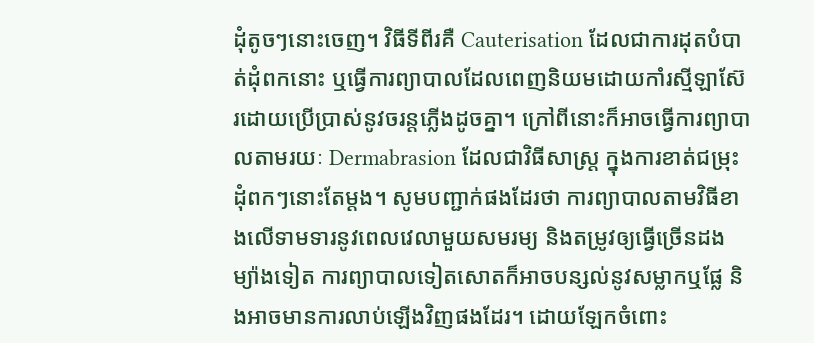ដុំតូចៗនោះចេញ។ វិធីទីពីរគឺ Cauterisation ដែលជាការដុតបំបាត់ដុំពកនោះ ឬធ្វើការព្យាបាលដែលពេញនិយមដោយកាំរស្មីឡាស៊ែរដោយប្រើប្រាស់នូវចរន្តភ្លើងដូចគ្នា។ ក្រៅពីនោះក៏អាចធ្វើការព្យាបាលតាមរយៈ Dermabrasion ដែលជាវិធីសាស្ត្រ ក្នុងការខាត់ជម្រុះដុំពកៗនោះតែម្តង។ សូមបញ្ជាក់ផងដែរថា ការព្យាបាលតាមវិធីខាងលើទាមទារនូវពេលវេលាមួយសមរម្យ និងតម្រូវឲ្យធ្វើច្រើនដង ម្យ៉ាងទៀត ការព្យាបាលទៀតសោតក៏អាចបន្សល់នូវសម្លាកឬផ្លែ និងអាចមានការលាប់ឡើងវិញផងដែរ។ ដោយឡែកចំពោះ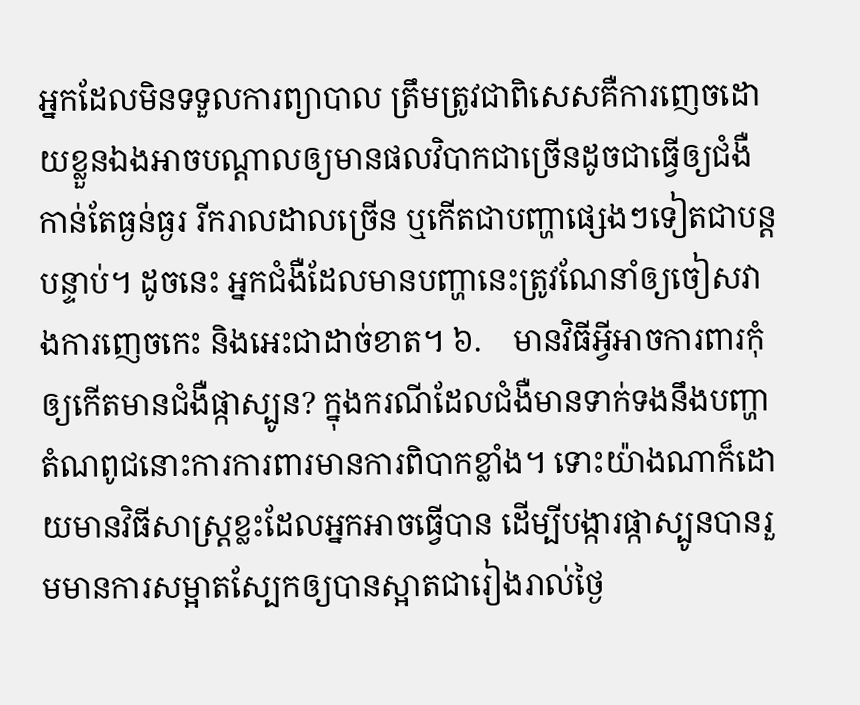អ្នកដែលមិនទទួលការព្យាបាល ត្រឹមត្រូវជាពិសេសគឺការញេចដោយខ្លួនឯងអាចបណ្តាលឲ្យមានផលវិបាកជាច្រើនដូចជាធ្វើឲ្យជំងឺកាន់តែធ្ងន់ធ្ងរ រីករាលដាលច្រើន ឬកើតជាបញ្ហាផ្សេងៗទៀតជាបន្តបន្ទាប់។ ដូចនេះ អ្នកជំងឺដែលមានបញ្ហានេះត្រូវណែនាំឲ្យចៀសវាងការញេចកេះ និងអេះជាដាច់ខាត។ ៦.    មានវិធីអ្វីអាចការពារកុំឲ្យកើតមានជំងឺផ្កាស្បូន? ក្នុងករណីដែលជំងឺមានទាក់ទងនឹងបញ្ហាតំណពូជនោះការការពារមានការពិបាកខ្លាំង។ ទោះយ៉ាងណាក៏ដោយមានវិធីសាស្ត្រខ្លះដែលអ្នកអាចធ្វើបាន ដើម្បីបង្ការផ្កាស្បូនបានរួមមានការសម្អាតស្បែកឲ្យបានស្អាតជារៀងរាល់ថ្ងៃ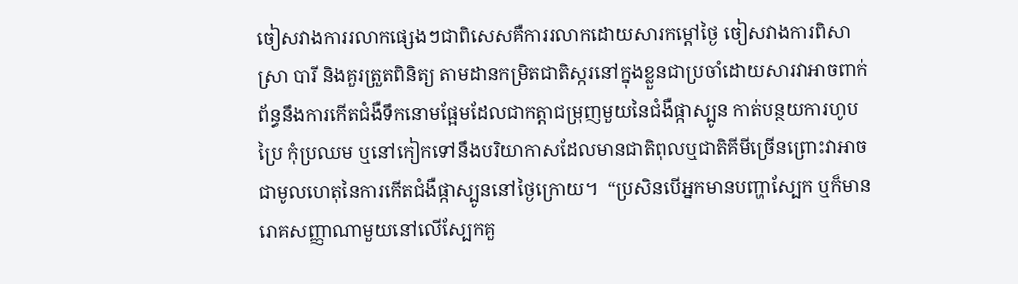ចៀសវាងការរលាកផ្សេងៗជាពិសេសគឺការរលាកដោយសារកម្តៅថ្ងៃ ចៀសវាងការពិសាស្រា បារី និងគួរត្រួតពិនិត្យ តាមដានកម្រិតជាតិស្ករនៅក្នុងខ្លួនជាប្រចាំដោយសារវាអាចពាក់ព័ន្ធនឹងការកើតជំងឺទឹកនោមផ្អែមដែលជាកត្តាជម្រុញមួយនៃជំងឺផ្កាស្បូន កាត់បន្ថយការហូបប្រៃ កុំប្រឈម ឬនៅកៀកទៅនឹងបរិយាកាសដែលមានជាតិពុលឬជាតិគីមីច្រើនព្រោះវាអាចជាមូលហេតុនៃការកើតជំងឺផ្កាស្បូននៅថ្ងៃក្រោយ។  “ប្រសិនបើអ្នកមានបញ្ហាស្បែក ឬក៏មានរោគសញ្ញាណាមួយនៅលើស្បែកគួ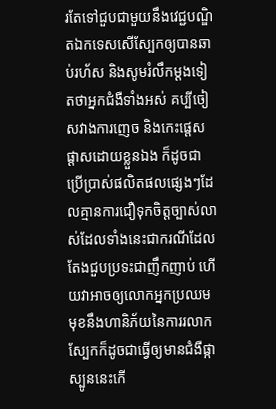រតែទៅជួបជាមួយនឹងវេជ្ជបណ្ឌិតឯកទេសសើស្បែកឲ្យបានឆាប់រហ័ស និងសូមរំលឹកម្តងទៀតថាអ្នកជំងឺទាំងអស់ គប្បីចៀសវាងការញេច និងកេះផ្តេសផ្តាសដោយខ្លួនឯង ក៏ដូចជាប្រើប្រាស់ផលិតផលផ្សេងៗដែលគ្មានការជឿទុកចិត្តច្បាស់លាស់ដែលទាំងនេះជាករណីដែលតែងជួបប្រទះជាញឹកញាប់ ហើយវាអាចឲ្យលោកអ្នកប្រឈមមុខនឹងហានិភ័យនៃការរលាកស្បែកក៏ដូចជាធ្វើឲ្យមានជំងឺផ្កាស្បូននេះកើ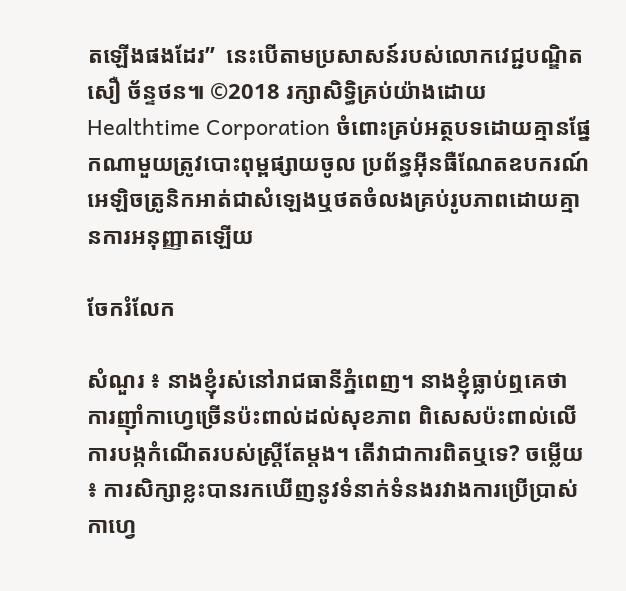តឡើងផងដែរ”  នេះបើតាមប្រសាសន៍របស់លោកវេជ្ជបណ្ឌិត សឿ ច័ន្ទថន៕ ©2018 រក្សាសិទ្ធិគ្រប់យ៉ាងដោយ Healthtime Corporation ចំពោះគ្រប់អត្ថបទដោយគ្មានផ្នែកណាមួយត្រូវបោះពុម្ពផ្សាយចូល ប្រព័ន្ធអ៊ីនធឺណែតឧបករណ៍អេឡិចត្រូនិកអាត់ជាសំឡេងឬថតចំលងគ្រប់រូបភាពដោយគ្មានការអនុញ្ញាតឡើយ

ចែករំលែក

សំណួរ ៖ នាងខ្ញុំរស់នៅរាជធានីភ្នំពេញ។ នាងខ្ញុំធ្លាប់ឮគេថា ការញ៉ាំកាហ្វេច្រើនប៉ះពាល់ដល់សុខភាព ពិសេសប៉ះពាល់លើការបង្កកំណើតរបស់ស្ត្រីតែម្តង។ តើវាជាការពិតឬទេ? ចម្លើយ ៖ ការសិក្សាខ្លះបានរកឃើញនូវទំនាក់ទំនងរវាងការប្រើប្រាស់កាហ្វេ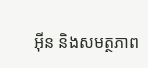អ៊ីន និងសមត្ថភាព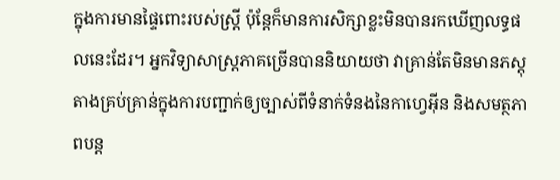ក្នុងការមានផ្ទៃពោះរបស់ស្រ្តី ប៉ុន្តែក៏មានការសិក្សាខ្លះមិនបានរកឃើញលទ្ធផលនេះដែរ។ អ្នកវិទ្យាសាស្ត្រភាគច្រើនបាននិយាយថា វាគ្រាន់តែមិនមានភស្តុតាងគ្រប់គ្រាន់ក្នុងការបញ្ជាក់ឲ្យច្បាស់ពីទំនាក់ទំនងនៃកាហ្វេអ៊ីន និងសមត្ថភាពបន្ត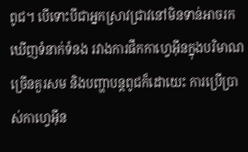ពូជ។ បើទោះបីជាអ្នកស្រាវជ្រាវនៅមិនទាន់អាចរកឃើញទំនាក់ទំនង រវាងការផឹកកាហ្វេអ៊ីនក្នុងបរិមាណច្រើនគួរសម និងបញ្ហាបន្តពូជក៏ដោយេះ ការប្រើប្រាស់កាហ្វេអ៊ីន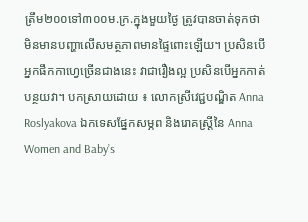ត្រឹម២០០ទៅ៣០០ម.ក្រ.ក្នុងមួយថ្ងៃ ត្រូវបានចាត់ទុកថាមិនមានបញ្ហាលើសមត្ថភាពមានផ្ទៃពោះឡើយ។ ប្រសិនបើអ្នកផឹកកាហ្វេច្រើនជាងនេះ វាជារឿងល្អ ប្រសិនបើអ្នកកាត់បន្ថយវា។ បកស្រាយដោយ ៖ លោកស្រីវេជ្ជបណ្ឌិត Anna Roslyakova ឯកទេសផ្នែកសម្ភព និងរោគស្ត្រីនៃ Anna Women and Baby’s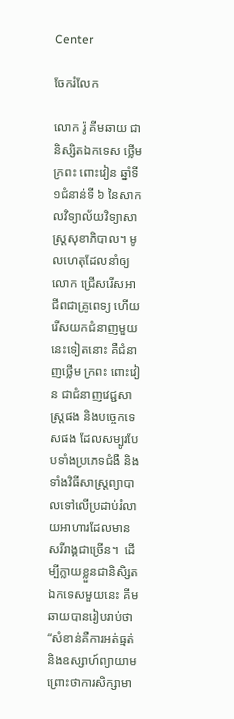Center

ចែករំលែក

លោក រ៉ូ គីមឆាយ ជានិស្សិតឯកទេស ថ្លើម ក្រពះ ពោះវៀន ឆ្នាំទី១ជំនាន់ទី ៦ នៃសាកលវិទ្យាល័យវិទ្យាសាស្ត្រសុខាភិបាល។ មូលហេតុដែលនាំឲ្យលោក ជ្រើសរើសអាជីពជាគ្រូពេទ្យ ហើយរើសយកជំនាញមួយនេះទៀតនោះ គឺជំនាញថ្លើម ក្រពះ ពោះវៀន ជាជំនាញវេជ្ជសាស្រ្តផង និងបច្ចេកទេសផង ដែលសម្បូរបែបទាំងប្រភេទជំងឺ និងទាំងវិធីសាស្ត្រព្យាបាលទៅលើប្រដាប់រំលាយអាហារដែលមានសរីរាង្គជាច្រើន។  ដើម្បីក្លាយខ្លួនជានិសិ្សតឯកទេសមួយនេះ គីមឆាយបានរៀបរាប់ថា“សំខាន់គឺការអត់ធ្មត់និងឧស្សាហ៍ព្យាយាមព្រោះថាការសិក្សាមា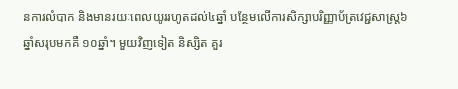នការលំបាក និងមានរយៈពេលយូររហូតដល់៤ឆ្នាំ បន្ថែមលើការសិក្សាបរិញ្ញាប័ត្រវេជ្ជសាស្ត្រ៦ឆ្នាំសរុបមកគឺ ១០ឆ្នាំ។ មួយវិញទៀត និស្សិត គួរ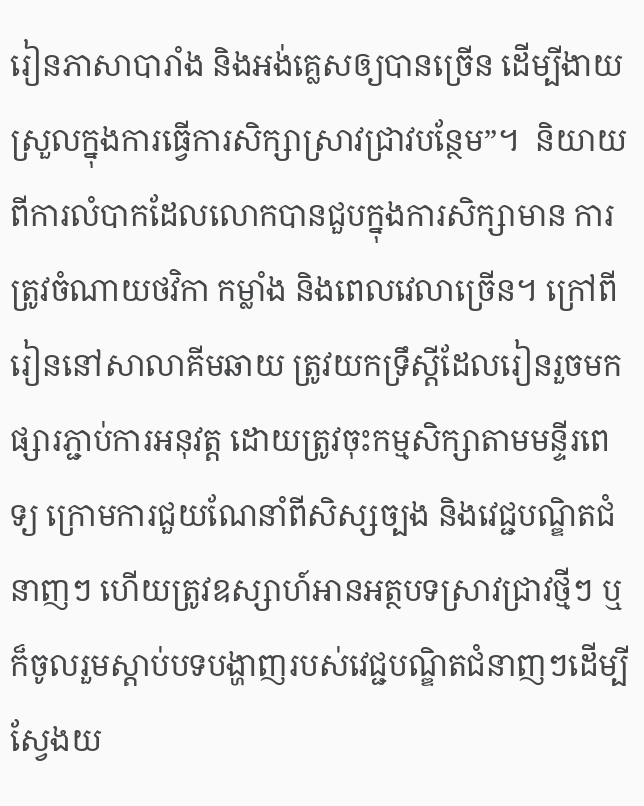រៀនភាសាបារាំង និងអង់គ្លេសឲ្យបានច្រើន ដើម្បីងាយស្រួលក្នុងការធ្វើការសិក្សាស្រាវជ្រាវបន្ថែម”។  និយាយពីការលំបាកដែលលោកបានជួបក្នុងការសិក្សាមាន ការត្រូវចំណាយថវិកា កម្លាំង និងពេលវេលាច្រើន។ ក្រៅពីរៀននៅសាលាគីមឆាយ ត្រូវយកទ្រឹស្តីដែលរៀនរួចមកផ្សារភ្ជាប់ការអនុវត្ត ដោយត្រូវចុះកម្មសិក្សាតាមមន្ទីរពេទ្យ ក្រោមការជួយណែនាំពីសិស្សច្បង និងវេជ្ជបណ្ឌិតជំនាញៗ ហើយត្រូវឧស្សាហ៍អានអត្ថបទស្រាវជ្រាវថ្មីៗ ឬក៏ចូលរួមស្តាប់បទបង្ហាញរបស់វេជ្ជបណ្ឌិតជំនាញៗដើម្បីស្វែងយ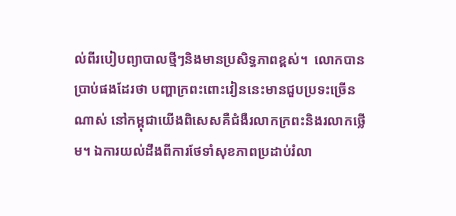ល់ពីរបៀបព្យាបាលថ្មីៗនិងមានប្រសិទ្ធភាពខ្ពស់។  លោកបានប្រាប់ផងដែរថា បញ្ហាក្រពះពោះវៀននេះមានជួបប្រទះច្រើនណាស់ នៅកម្ពុជាយើងពិសេសគឺជំងឺរលាកក្រពះនិងរលាកថ្លើម។ ឯការយល់ដឹងពីការថែទាំសុខភាពប្រដាប់រំលា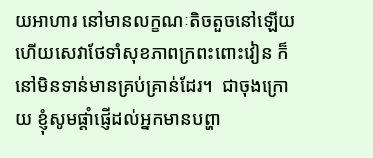យអាហារ នៅមានលក្ខណៈតិចតួចនៅឡើយ ហើយសេវាថែទាំសុខភាពក្រពះពោះវៀន ក៏នៅមិនទាន់មានគ្រប់គ្រាន់ដែរ។  ជាចុងក្រោយ ខ្ញុំសូមផ្តាំផ្ញើដល់អ្នកមានបព្ហា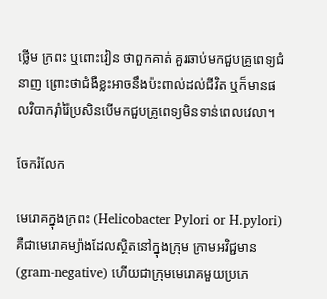ថ្លើម ក្រពះ ឬពោះវៀន ថាពួកគាត់ គួរឆាប់មកជួបគ្រូពេទ្យជំនាញ ព្រោះថាជំងឺខ្លះអាចនឹងប៉ះពាល់ដល់ជីវិត ឬក៏មានផលវិបាករ៉ាំរ៉ៃប្រសិនបើមកជួបគ្រូពេទ្យមិនទាន់ពេលវេលា។

ចែករំលែក

មេរោគក្នុងក្រពះ (Helicobacter Pylori or H.pylori) គឺជាមេរោគម្យ៉ាងដែលស្ថិតនៅក្នុងក្រុម ក្រាមអវិជ្ជមាន (gram-negative) ហើយជាក្រុមមេរោគមួយប្រភេ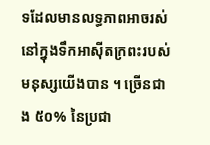ទដែលមានលទ្ធភាពអាចរស់នៅក្នុងទឹកអាស៊ីតក្រពះរបស់មនុស្សយើងបាន ។ ច្រើនជាង ៥០% នៃប្រជា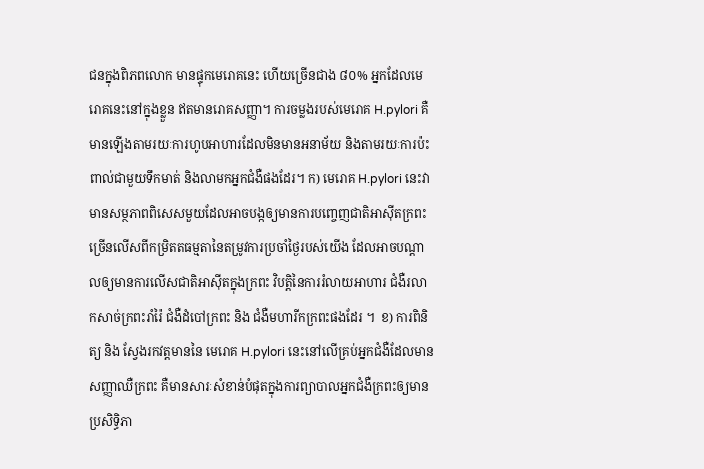ជនក្នុងពិភពលោក មានផ្ទុកមេរោគនេះ ហើយច្រើនជាង ៨០% អ្នកដែលមេរោគនេះនៅក្នុងខ្លួន ឥតមានរោគសញ្ញា។ ការចម្លងរបស់មេរោគ H.pylori គឺមានឡើងតាមរយៈការហូបអាហារដែលមិនមានអនាម័យ និងតាមរយៈការប៉ះពាល់ជាមួយទឹកមាត់ និងលាមកអ្នកជំងឺផងដែរ។ ក) មេរោគ H.pylori នេះវាមានសម្ថភាពពិសេសមួយដែលអាចបង្កឲ្យមានការបញ្ចេញជាតិអាស៊ីតក្រពះច្រើនលើសពីកម្រិតតធម្មតានៃតម្រូវការប្រចាំថ្ងៃរបស់យើង ដែលអាចបណ្តាលឲ្យមានការលើសជាតិអាស៊ីតក្នុងក្រពះ វិបត្តិនៃការរំលាយអាហារ ជំងឺរលាកសាច់ក្រពះរាំរ៉ៃ ជំងឺដំបៅក្រពះ និង ជំងឺមហារីកក្រពះផងដែរ ។  ខ) ការពិនិត្យ និង ស្វែងរកវត្តមាននៃ មេរោគ H.pylori នេះនៅលើគ្រប់អ្នកជំងឺដែលមានសញ្ញាឈឺក្រពះ គឺមានសារៈសំខាន់បំផុតក្នុងការព្យាបាលអ្នកជំងឺក្រពះឲ្យមានប្រសិទ្ធិភា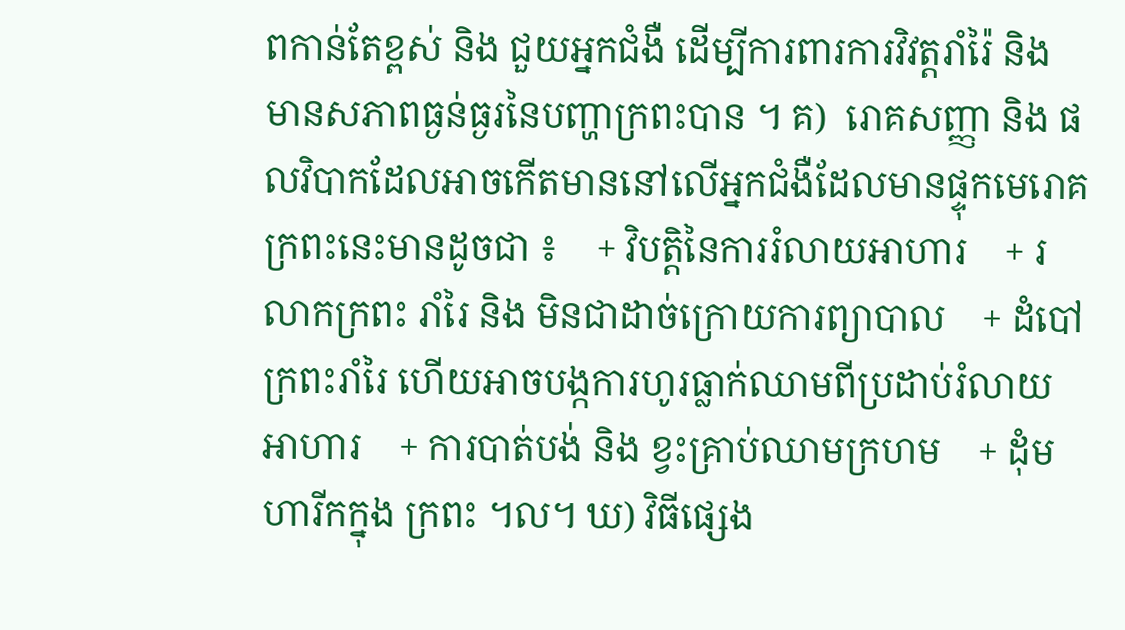ពកាន់តែខ្ពស់ និង ជួយអ្នកជំងឺ ដើម្បីការពារការវិវត្តរាំរ៉ៃ និង មានសភាពធ្ងន់ធ្ងរនៃបញ្ហាក្រពះបាន ។ គ)  រោគសញ្ញា និង ផលវិបាកដែលអាចកើតមាននៅលើអ្នកជំងឺដែលមានផ្ទុកមេរោគ ក្រពះនេះមានដូចជា ៖    + វិបត្តិនៃការរំលាយអាហារ    + រលាកក្រពះ រាំរៃ និង មិនជាដាច់ក្រោយការព្យាបាល    + ដំបៅក្រពះរាំរៃ ហើយអាចបង្កការហូរធ្លាក់ឈាមពីប្រដាប់រំលាយអាហារ    + ការបាត់បង់ និង ខ្វះគ្រាប់ឈាមក្រហម    + ដុំមហារីកក្នុង ក្រពះ ។ល។ ឃ) វិធីផ្សេង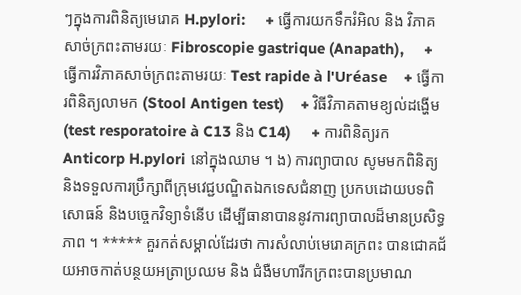ៗក្នុងការពិនិត្យមេរោគ H.pylori:     + ធ្វើការយកទឹករំអិល និង វិភាគសាច់ក្រពះតាមរយៈ Fibroscopie gastrique (Anapath),     + ធ្វើការវិភាគសាច់ក្រពះតាមរយៈ Test rapide à l'Uréase    + ធ្វើការពិនិត្យលាមក (Stool Antigen test)    + វិធីវិភាគតាមខ្យល់ដង្ហើម (test resporatoire à C13 និង C14)     + ការពិនិត្យរក Anticorp H.pylori នៅក្នុងឈាម ។ ង) ការព្យាបាល សូមមកពិនិត្យ និងទទួលការប្រឹក្សាពីក្រុមវេជ្ជបណ្ឌិតឯកទេសជំនាញ ប្រកបដោយបទពិសោធន៍ និងបច្ចេកវិទ្យាទំនើប ដើម្បីធានាបាននូវការព្យាបាលដ៏មានប្រសិទ្ធភាព ។ ***** គួរកត់សម្គាល់ដែរថា ការសំលាប់មេរោគក្រពះ បានជោគជ័យអាចកាត់បន្ថយអត្រាប្រឈម និង ជំងឺមហារីកក្រពះបានប្រមាណ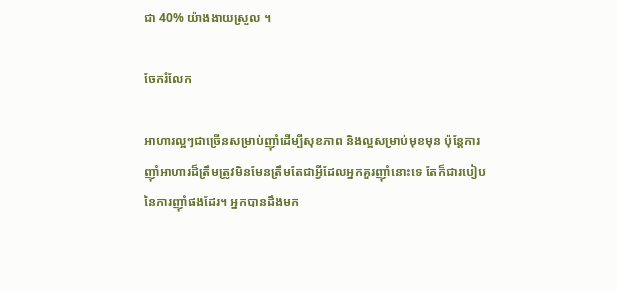ជា 40% យ៉ាងងាយស្រួល ។

ចែករំលែក

អាហារល្អៗជាច្រើនសម្រាប់ញ៉ាំដើម្បីសុខភាព និងល្អសម្រាប់មុខមុន ប៉ុន្តែការញ៉ាំអាហារដ៏ត្រឹមត្រូវមិនមែនត្រឹមតែជាអ្វីដែលអ្នកគួរញ៉ាំនោះទេ តែក៏ជារបៀបនៃការញ៉ាំផងដែរ។ អ្នកបានដឹងមក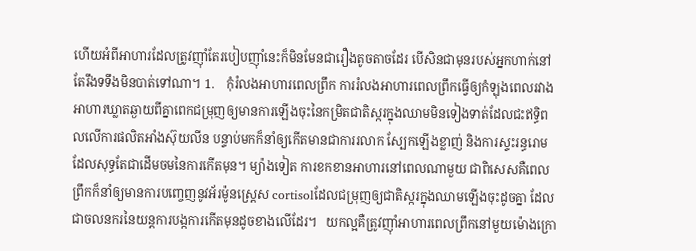ហើយអំពីអាហារដែលត្រូវញ៉ាំតែរបៀបញ៉ាំនេះក៏មិនមែនជារឿងតូចតាចដែរ បើសិនជាមុនរបស់អ្នកហាក់នៅតែរឹងទទឹងមិនបាត់ទៅណា។ 1.    កុំរំលងអាហារពេលព្រឹក ការរំលងអាហារពេលព្រឹកធ្វើឲ្យកំឡុងពេលរវាងអាហារឃ្លាតឆ្ងាយពីគ្នាពេកជម្រុញឲ្យមានការឡើងចុះនៃកម្រិតជាតិស្ករក្នុងឈាមមិនទៀងទាត់ដែលជះឥទ្ធិពលលើការផលិតអាំងស៊ុយលីន បន្ទាប់មកក៏នាំឲ្យកើតមានជាការរលាក ស្បែកឡើងខ្លាញ់ និងការស្ទះរន្ធរោមដែលសុទ្ធតែជាដើមចមនៃការកើតមុន។ ម្យ៉ាងទៀត ការខកខានអាហារនៅពេលណាមួយ ជាពិសេសគឺពេលព្រឹកក៏នាំឲ្យមានការបញ្ចេញនូវអ័រម៉ូនស្រេ្តស cortisolដែលជម្រុញឲ្យជាតិស្ករក្នុងឈាមឡើងចុះដូចគ្នា ដែលជាចលនករនៃយន្តការបង្កការកើតមុនដូចខាងលើដែរ។   យកល្អគឺត្រូវញ៉ាំអាហារពេលព្រឹកនៅមួយម៉ោងក្រោ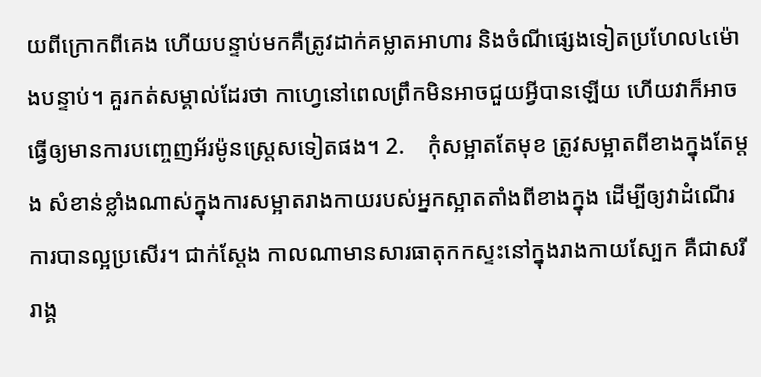យពីក្រោកពីគេង ហើយបន្ទាប់មកគឺត្រូវដាក់គម្លាតអាហារ និងចំណីផ្សេងទៀតប្រហែល៤ម៉ោងបន្ទាប់។ គួរកត់សម្គាល់ដែរថា កាហ្វេនៅពេលព្រឹកមិនអាចជួយអ្វីបានឡើយ ហើយវាក៏អាចធ្វើឲ្យមានការបញ្ចេញអ័រម៉ូនស្ត្រេសទៀតផង។ 2.    កុំសម្អាតតែមុខ ត្រូវសម្អាតពីខាងក្នុងតែម្តង សំខាន់ខ្លាំងណាស់ក្នុងការសម្អាតរាងកាយរបស់អ្នកស្អាតតាំងពីខាងក្នុង ដើម្បីឲ្យវាដំណើរការបានល្អប្រសើរ។ ជាក់ស្តែង កាលណាមានសារធាតុកកស្ទះនៅក្នុងរាងកាយស្បែក គឺជាសរីរាង្គ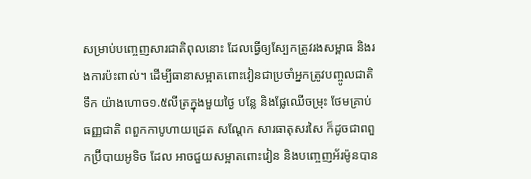សម្រាប់បញ្ចេញសារជាតិពុលនោះ ដែលធ្វើឲ្យស្បែកត្រូវរងសម្ពាធ និងរងការប៉ះពាល់។ ដើម្បីធានាសម្អាតពោះវៀនជាប្រចាំអ្នកត្រូវបញ្ចូលជាតិទឹក យ៉ាងហោច១.៥លីត្រក្នុងមួយថ្ងៃ បន្លែ និងផ្លែឈើចម្រុះ ថែមគ្រាប់ធញ្ញជាតិ ពពួកកាបូហាយដ្រេត សណ្តែក សារធាតុសរសៃ ក៏ដូចជាពពួកប្រ៊ីបាយអូទិច ដែល អាចជួយសម្អាតពោះវៀន និងបញ្ចេញអ័រម៉ូនបាន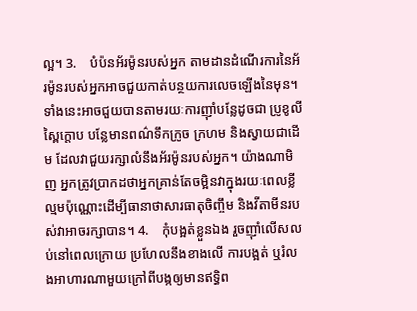ល្អ។ 3.    បំប៉នអ័រម៉ូនរបស់អ្នក តាមដានដំណើរការនៃអ័រម៉ូនរបស់អ្នកអាចជួយកាត់បន្ថយការលេចឡើងនៃមុន។ ទាំងនេះអាចជួយបានតាមរយៈការញ៉ាំបន្លែដូចជា ប្រូខូលី ស្ពៃក្តោប បន្លែមានពណ៌ទឹកក្រូច ក្រហម និងស្វាយជាដើម ដែលវាជួយរក្សាលំនឹងអ័រម៉ូនរបស់អ្នក។ យ៉ាងណាមិញ អ្នកត្រូវប្រាកដថាអ្នកគ្រាន់តែចម្អិនវាក្នុងរយៈពេលខ្លីល្មមប៉ុណ្ណោះដើម្បីធានាថាសារធាតុចិញ្ចឹម និងវីតាមីនរបស់វាអាចរក្សាបាន។ 4.    កុំបង្អត់ខ្លួនឯង រួចញ៉ាំលើសលប់នៅពេលក្រោយ ប្រហែលនឹងខាងលើ ការបង្អត់ ឬរំលងអាហារណាមួយក្រៅពីបង្កឲ្យមានឥទ្ធិព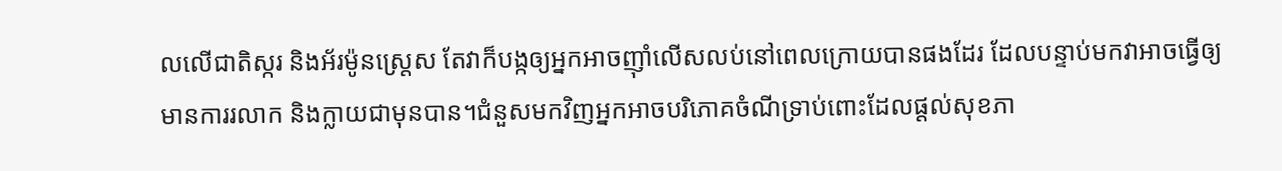លលើជាតិស្ករ និងអ័រម៉ូនស្ត្រេស តែវាក៏បង្កឲ្យអ្នកអាចញ៉ាំលើសលប់នៅពេលក្រោយបានផងដែរ ដែលបន្ទាប់មកវាអាចធ្វើឲ្យមានការរលាក និងក្លាយជាមុនបាន។ជំនួសមកវិញអ្នកអាចបរិភោគចំណីទ្រាប់ពោះដែលផ្តល់សុខភា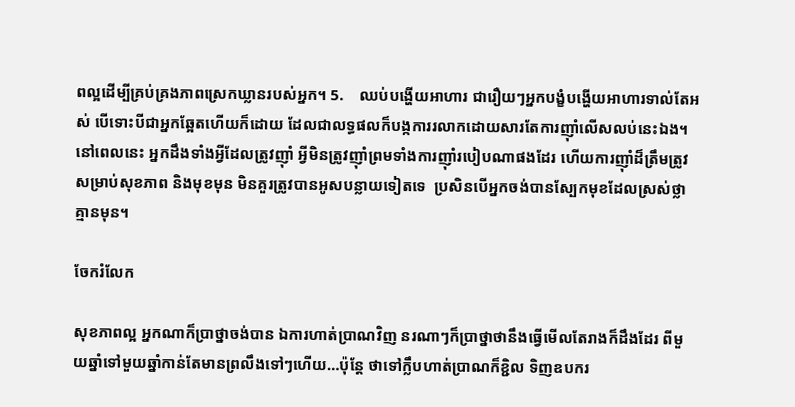ពល្អដើម្បីគ្រប់គ្រងភាពស្រេកឃ្លានរបស់អ្នក។ 5.    ឈប់បង្ហើយអាហារ ជារឿយៗអ្នកបង្ខំបង្ហើយអាហារទាល់តែអស់ បើទោះបីជាអ្នកឆ្អែតហើយក៏ដោយ ដែលជាលទ្ធផលក៏បង្កការរលាកដោយសារតែការញ៉ាំលើសលប់នេះឯង។ នៅពេលនេះ អ្នកដឹងទាំងអ្វីដែលត្រូវញ៉ាំ អ្វីមិនត្រូវញ៉ាំព្រមទាំងការញ៉ាំរបៀបណាផងដែរ ហើយការញ៉ាំដ៏ត្រឹមត្រូវសម្រាប់សុខភាព និងមុខមុន មិនគួរត្រូវបានអូសបន្លាយទៀតទេ  ប្រសិនបើអ្នកចង់បានស្បែកមុខដែលស្រស់ថ្លាគ្មានមុន។

ចែករំលែក

សុខភាពល្អ អ្នកណាក៏ប្រាថ្នាចង់បាន ឯការហាត់ប្រាណវិញ នរណាៗក៏ប្រាថ្នាថានឹងធ្វើមើលតែរាងក៏ដឹងដែរ ពីមួយឆ្នាំទៅមួយឆ្នាំកាន់តែមានព្រលឹងទៅៗហើយ…ប៉ុន្តែ ថាទៅក្លឹបហាត់ប្រាណក៏ខ្ជិល ទិញឧបករ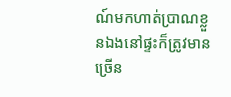ណ៍មកហាត់ប្រាណខ្លួនឯងនៅផ្ទះក៏ត្រូវមានច្រើន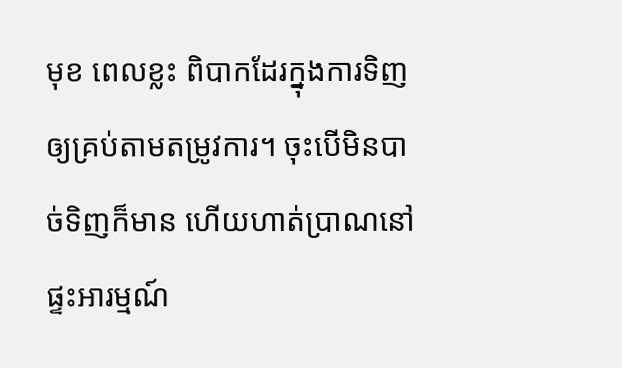មុខ ពេលខ្លះ ពិបាកដែរក្នុងការទិញឲ្យគ្រប់តាមតម្រូវការ។ ចុះបើមិនបាច់ទិញក៏មាន ហើយហាត់ប្រាណនៅផ្ទះអារម្មណ៍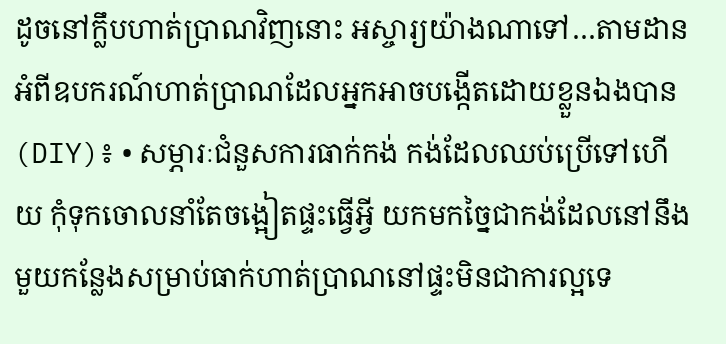ដូចនៅក្លឹបហាត់ប្រាណវិញនោះ អស្ចារ្យយ៉ាងណាទៅ…តាមដាន អំពីឧបករណ៍ហាត់ប្រាណដែលអ្នកអាចបង្កើតដោយខ្លួនឯងបាន (DIY)៖ • សម្ភារៈជំនួសការធាក់កង់ កង់ដែលឈប់ប្រើទៅហើយ កុំទុកចោលនាំតែចង្អៀតផ្ទះធ្វើអ្វី យកមកច្នៃជាកង់ដែលនៅនឹងមួយកន្លែងសម្រាប់ធាក់ហាត់ប្រាណនៅផ្ទះមិនជាការល្អទេ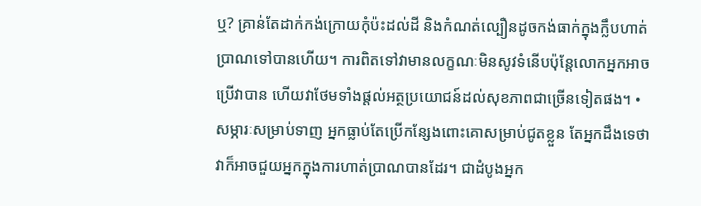ឬ? គ្រាន់តែដាក់កង់ក្រោយកុំប៉ះដល់ដី និងកំណត់ល្បឿនដូចកង់ធាក់ក្នុងក្លឹបហាត់ប្រាណទៅបានហើយ។ ការពិតទៅវាមានលក្ខណៈមិនសូវទំនើបប៉ុន្តែលោកអ្នកអាចប្រើវាបាន ហើយវាថែមទាំងផ្តល់អត្ថប្រយោជន៍ដល់សុខភាពជាច្រើនទៀតផង។ • សម្ភារៈសម្រាប់ទាញ អ្នកធ្លាប់តែប្រើកន្សែងពោះគោសម្រាប់ជូតខ្លួន តែអ្នកដឹងទេថា វាក៏អាចជួយអ្នកក្នុងការហាត់ប្រាណបានដែរ។ ជាដំបូងអ្នក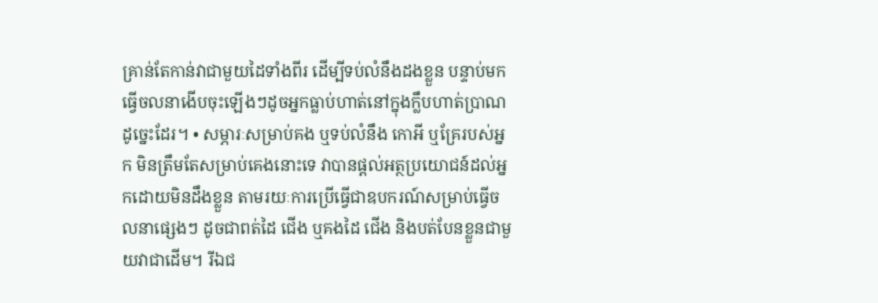គ្រាន់តែកាន់វាជាមួយដៃទាំងពីរ ដើម្បីទប់លំនឹងដងខ្លួន បន្ទាប់មកធ្វើចលនាងើបចុះឡើងៗដូចអ្នកធ្លាប់ហាត់នៅក្នុងក្លឹបហាត់ប្រាណដូច្នេះដែរ។ • សម្ភារៈសម្រាប់គង ឬទប់លំនឹង កោអី ឬគ្រែរបស់អ្នក មិនត្រឹមតែសម្រាប់គេងនោះទេ វាបានផ្តល់អត្ថប្រយោជន៍ដល់អ្នកដោយមិនដឹងខ្លួន តាមរយៈការប្រើធ្វើជាឧបករណ៍សម្រាប់ធ្វើចលនាផ្សេងៗ ដូចជាពត់ដៃ ជើង ឬគងដៃ ជើង និងបត់បែនខ្លួនជាមួយវាជាដើម។ រីឯជ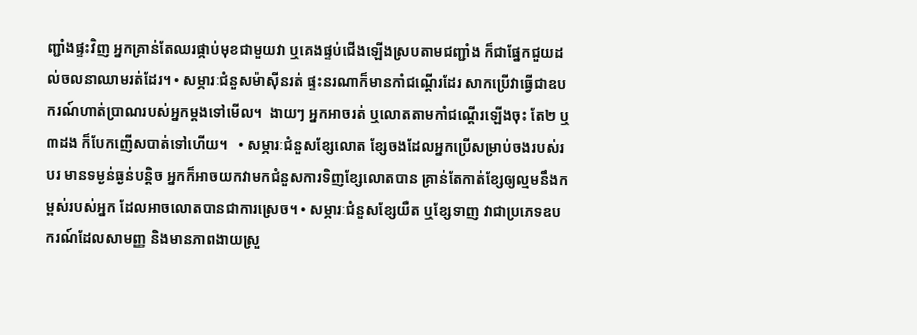ញ្ជាំងផ្ទះវិញ អ្នកគ្រាន់តែឈរផ្កាប់មុខជាមួយវា ឬគេងផ្ទប់ជើងឡើងស្របតាមជញ្ជាំង ក៏ជាផ្នែកជួយដល់ចលនាឈាមរត់ដែរ។ • សម្ភារៈជំនួសម៉ាស៊ីនរត់ ផ្ទះនរណាក៏មានកាំជណ្តើរដែរ សាកប្រើវាធ្វើជាឧបករណ៍ហាត់ប្រាណរបស់អ្នកម្តងទៅមើល។  ងាយៗ អ្នកអាចរត់ ឬលោតតាមកាំជណ្តើរឡើងចុះ តែ២ ឬ៣ដង ក៏បែកញើសបាត់ទៅហើយ។   • សម្ភារៈជំនួសខ្សែលោត ខ្សែចងដែលអ្នកប្រើសម្រាប់ចងរបស់របរ មានទម្ងន់ធ្ងន់បន្តិច អ្នកក៏អាចយកវាមកជំនួសការទិញខ្សែលោតបាន គ្រាន់តែកាត់ខ្សែឲ្យល្មមនឹងកម្ពស់របស់អ្នក ដែលអាចលោតបានជាការស្រេច។ • សម្ភារៈជំនួសខ្សែយឺត ឬខ្សែទាញ វាជាប្រភេទឧបករណ៍ដែលសាមញ្ញ និងមានភាពងាយស្រួ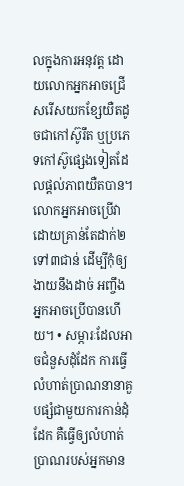លក្នុងការអនុវត្ត ដោយលោកអ្នកអាចជ្រើសរើសយកខ្សែយឺតដូចជាកៅស៊ូរឹត ឬប្រភេទកៅស៊ូផ្សេងទៀតដែលផ្តល់ភាពយឺតបាន។ លោកអ្នកអាចប្រើវាដោយគ្រាន់តែដាក់២ ទៅ៣ជាន់ ដើម្បីកុំឲ្យងាយនឹងដាច់ អញ្ចឹង អ្នកអាចប្រើបានហើយ។ • សម្ភារៈដែលអាចជំនួសដុំដែក ការធ្វើលំហាត់ប្រាណនានាគួបផ្សំជាមួយការកាន់ដុំដែក គឺធ្វើឲ្យលំហាត់ប្រាណរបស់អ្នកមាន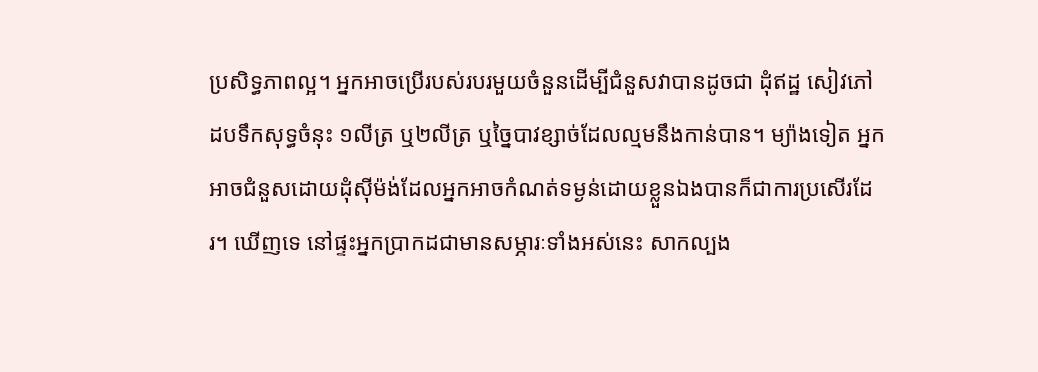ប្រសិទ្ធភាពល្អ។ អ្នកអាចប្រើរបស់របរមួយចំនួនដើម្បីជំនួសវាបានដូចជា ដុំឥដ្ឋ សៀវភៅ ដបទឹកសុទ្ធចំនុះ ១លីត្រ ឬ២លីត្រ ឬច្នៃបាវខ្សាច់ដែលល្មមនឹងកាន់បាន។ ម្យ៉ាងទៀត អ្នកអាចជំនួសដោយដុំស៊ីម៉ង់ដែលអ្នកអាចកំណត់ទម្ងន់ដោយខ្លួនឯងបានក៏ជាការប្រសើរដែរ។ ឃើញទេ នៅផ្ទះអ្នកប្រាកដជាមានសម្ភារៈទាំងអស់នេះ សាកល្បង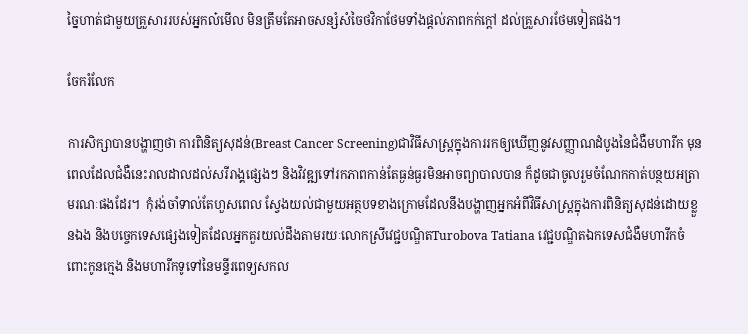ច្នៃហាត់ជាមួយគ្រួសាររបស់អ្នកល៎មើល មិនត្រឹមតែអាចសន្សំសំចៃថវិកាថែមទាំងផ្តល់ភាពកក់ក្តៅ ដល់គ្រួសារថែមទៀតផង។

ចែករំលែក

ការសិក្សាបានបង្ហាញថា ការពិនិត្យសុដន់(Breast Cancer Screening)ជាវិធីសាស្រ្តក្នុងការរកឲ្យឃើញនូវសញ្ញាណដំបូងនៃជំងឺមហារីក មុនពេលដែលជំងឺនេះរាលដាលដល់សរីរាង្គផ្សេងៗ និងវិវឌ្ឍទៅរកភាពកាន់តែធ្ងន់ធ្ងរមិនអាចព្យាបាលបាន ក៏ដូចជាចូលរួមចំណែកកាត់បន្ថយអត្រាមរណៈផងដែរ។  កុំរង់ចាំទាល់តែហួសពេល ស្វែងយល់ជាមួយអត្ថបទខាងក្រោមដែលនឹងបង្ហាញអ្នកអំពីវិធីសាស្រ្តក្នុងការពិនិត្យសុដន់ដោយខ្លួនឯង និងបច្ចេកទេសផ្សេងទៀតដែលអ្នកគួរយល់ដឹងតាមរយៈលោកស្រីវេជ្ជបណ្ឌិតTurobova Tatiana វេជ្ជបណ្ឌិតឯកទេសជំងឺមហារីកចំពោះកូនក្មេង និងមហារីកទូទៅនៃមន្ទីរពេទ្យសកល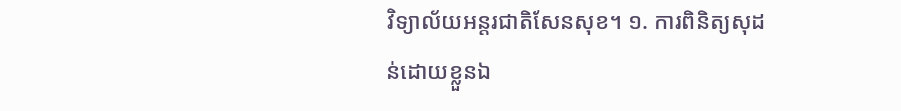វិទ្យាល័យអន្តរជាតិសែនសុខ។ ១. ការពិនិត្យសុដន់ដោយខ្លួនឯ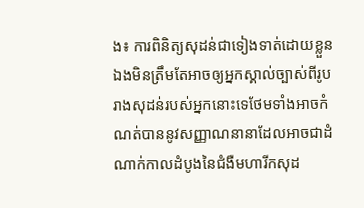ង៖ ការពិនិត្យសុដន់ជាទៀងទាត់ដោយខ្លួនឯងមិនត្រឹមតែអាចឲ្យអ្នកស្គាល់ច្បាស់ពីរូបរាងសុដន់របស់អ្នកនោះទេថែមទាំងអាចកំណត់បាននូវសញ្ញាណនានាដែលអាចជាដំណាក់កាលដំបូងនៃជំងឺមហារីកសុដ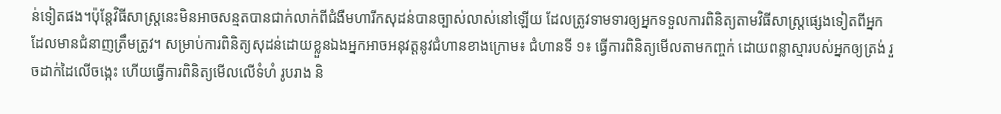ន់ទៀតផង។ប៉ុន្តែវិធីសាស្រ្តនេះមិនអាចសន្មតបានជាក់លាក់ពីជំងឺមហារីកសុដន់បានច្បាស់លាស់នៅឡើយ ដែលត្រូវទាមទារឲ្យអ្នកទទួលការពិនិត្យតាមវិធីសាស្រ្តផ្សេងទៀតពីអ្នកដែលមានជំនាញត្រឹមត្រូវ។ សម្រាប់ការពិនិត្យសុដន់ដោយខ្លួនឯងអ្នកអាចអនុវត្តនូវជំហានខាងក្រោម៖ ជំហានទី ១៖ ធ្វើការពិនិត្យមើលតាមកញ្ចក់ ដោយពន្លាស្មារបស់អ្នកឲ្យត្រង់ រួចដាក់ដៃលើចង្កេះ ហើយធ្វើការពិនិត្យមើលលើទំហំ រូបរាង និ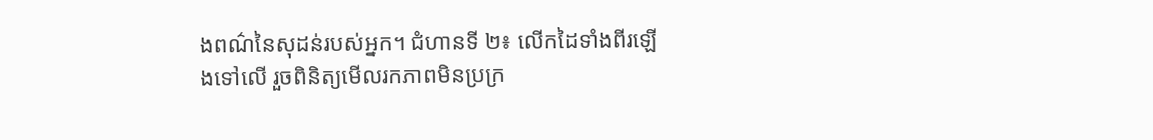ងពណ៌នៃសុដន់របស់អ្នក។ ជំហានទី ២៖ លើកដៃទាំងពីរឡើងទៅលើ រួចពិនិត្យមើលរកភាពមិនប្រក្រ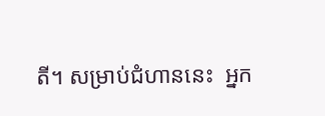តី។ សម្រាប់ជំហាននេះ  អ្នក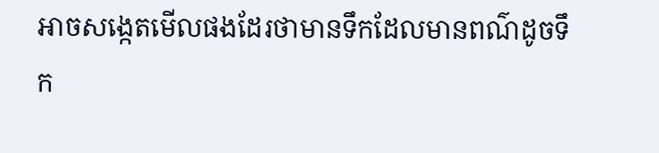អាចសង្កេតមើលផងដែរថាមានទឹកដែលមានពណ៌ដូចទឹក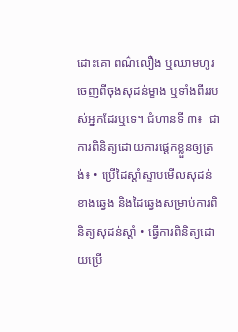ដោះគោ ពណ៌លឿង ឬឈាមហូរចេញពីចុងសុដន់ម្ខាង ឬទាំងពីររបស់អ្នកដែរឬទេ។ ជំហានទី ៣៖  ជាការពិនិត្យដោយការផ្តេកខ្លួនឲ្យត្រង់៖ • ប្រើដៃស្តាំស្ទាបមើលសុដន់ខាងឆ្វេង និងដៃឆ្វេងសម្រាប់ការពិនិត្យសុដន់ស្តាំ • ធ្វើការពិនិត្យដោយប្រើ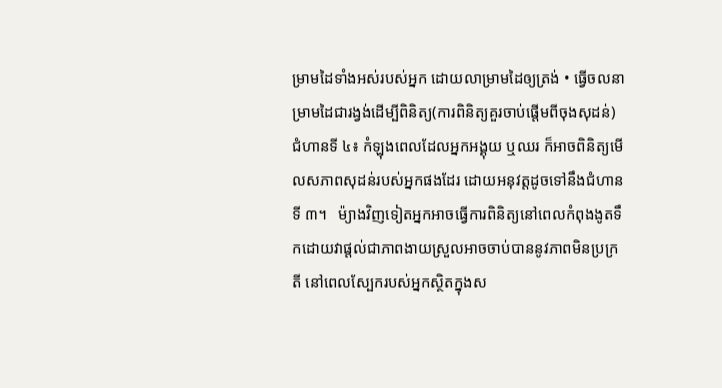ម្រាមដៃទាំងអស់របស់អ្នក ដោយលាម្រាមដៃឲ្យត្រង់ • ធ្វើចលនាម្រាមដៃជារង្វង់ដើម្បីពិនិត្យ(ការពិនិត្យគួរចាប់ផ្តើមពីចុងសុដន់) ជំហានទី ៤៖ កំឡុងពេលដែលអ្នកអង្គុយ ឬឈរ ក៏អាចពិនិត្យមើលសភាពសុដន់របស់អ្នកផងដែរ ដោយអនុវត្តដូចទៅនឹងជំហានទី ៣។   ម៉្យាងវិញទៀតអ្នកអាចធ្វើការពិនិត្យនៅពេលកំពុងងូតទឹកដោយវាផ្តល់ជាភាពងាយស្រួលអាចចាប់បាននូវភាពមិនប្រក្រតី នៅពេលស្បែករបស់អ្នកស្ថិតក្នុងស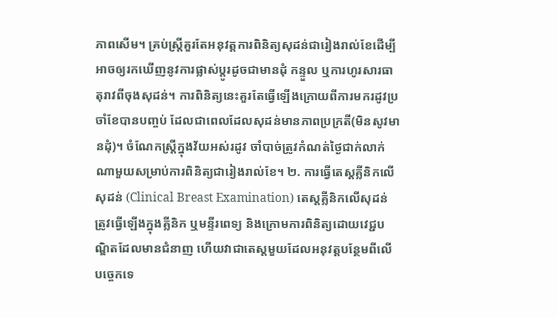ភាពសើម។ គ្រប់ស្រី្តគួរតែអនុវត្តការពិនិត្យសុដន់ជារៀងរាល់ខែដើម្បីអាចឲ្យរកឃើញនូវការផ្លាស់ប្តូរដូចជាមានដុំ កន្ទួល ឬការហូរសារធាតុរាវពីចុងសុដន់។ ការពិនិត្យនេះគួរតែធ្វើឡើងក្រោយពីការមករដូវប្រចាំខែបានបញ្ចប់ ដែលជាពេលដែលសុដន់មានភាពប្រក្រតី(មិនសូវមានដុំ)។ ចំណែកស្រ្តីក្នុងវ័យអស់រដូវ ចាំបាច់ត្រូវកំណត់ថ្ងៃជាក់លាក់ណាមួយសម្រាប់ការពិនិត្យជារៀងរាល់ខែ។ ២. ការធ្វើតេស្តគ្លីនិកលើសុដន់ (Clinical Breast Examination) តេស្តគ្លីនិកលើសុដន់ត្រូវធ្វើឡើងក្នុងគ្លីនិក ឬមន្ទីរពេទ្យ និងក្រោមការពិនិត្យដោយវេជ្ជបណ្ឌិតដែលមានជំនាញ ហើយវាជាតេស្តមួយដែលអនុវត្តបន្ថែមពីលើបច្ចេកទេ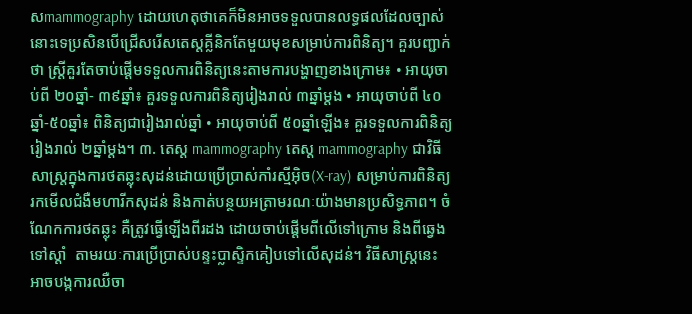សmammography ដោយហេតុថាគេក៏មិនអាចទទួលបានលទ្ធផលដែលច្បាស់នោះទេប្រសិនបើជ្រើសរើសតេស្តគ្លីនិកតែមួយមុខសម្រាប់ការពិនិត្យ។ គួរបញ្ជាក់ថា ស្រ្តីគួរតែចាប់ផ្តើមទទួលការពិនិត្យនេះតាមការបង្ហាញខាងក្រោម៖ • អាយុចាប់ពី ២០ឆ្នាំ- ៣៩ឆ្នាំ៖ គួរទទួលការពិនិត្យរៀងរាល់ ៣ឆ្នាំម្តង • អាយុចាប់ពី ៤០ឆ្នាំ-៥០ឆ្នាំ៖ ពិនិត្យជារៀងរាល់ឆ្នាំ • អាយុចាប់ពី ៥០ឆ្នាំឡើង៖ គួរទទួលការពិនិត្យរៀងរាល់ ២ឆ្នាំម្តង។ ៣. តេស្ត mammography តេស្ត mammography ជាវិធីសាស្ត្រក្នុងការថតឆ្លុះសុដន់ដោយប្រើប្រាស់កាំរស្មីអ៊ិច(X-ray) សម្រាប់ការពិនិត្យរកមើលជំងឺមហារីកសុដន់ និងកាត់បន្ថយអត្រាមរណៈយ៉ាងមានប្រសិទ្ធភាព។ ចំណែកការថតឆ្លុះ គឺត្រូវធ្វើឡើងពីរដង ដោយចាប់ផ្តើមពីលើទៅក្រោម និងពីឆ្វេង ទៅស្តាំ  តាមរយៈការប្រើប្រាស់បន្ទះប្លាស្ទិកគៀបទៅលើសុដន់។ វិធីសាស្រ្តនេះ អាចបង្កការឈឺចា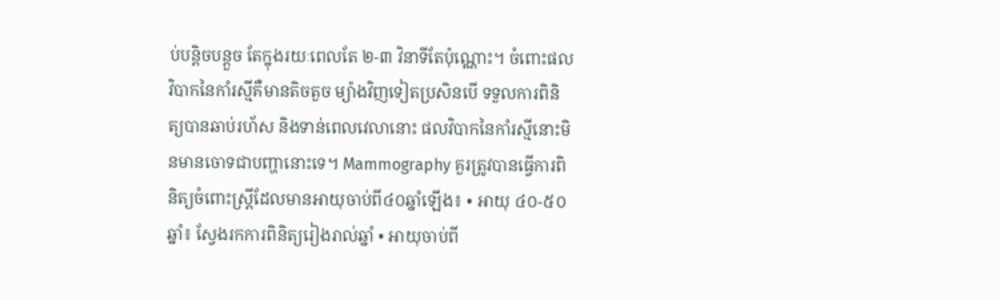ប់បន្តិចបន្តួច តែក្នុងរយៈពេលតែ ២-៣ វិនាទីតែប៉ុណ្ណោះ។ ចំពោះផលវិបាកនៃកាំរស្មីគឺមានតិចតួច ម្យ៉ាងវិញទៀតប្រសិនបើ ទទួលការពិនិត្យបានឆាប់រហ័ស និងទាន់ពេលវេលានោះ ផលវិបាកនៃកាំរស្មីនោះមិនមានចោទជាបញ្ហានោះទេ។ Mammography គួរត្រូវបានធ្វើការពិនិត្យចំពោះស្រ្តីដែលមានអាយុចាប់ពី៤០ឆ្នាំឡើង៖ • អាយុ ៤០-៥០ឆ្នាំ៖ ស្វែងរកការពិនិត្យរៀងរាល់ឆ្នាំ • អាយុចាប់ពី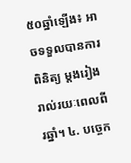៥០ឆ្នាំឡើង៖ អាចទទួលបានការពិនិត្យ ម្តងរៀងរាល់រយៈពេលពីរឆ្នាំ។ ៤. បច្ចេក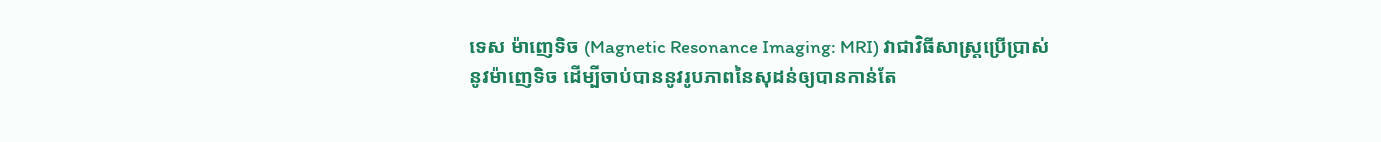ទេស ម៉ាញេទិច (Magnetic Resonance Imaging: MRI) វាជាវិធីសាស្រ្តប្រើប្រាស់នូវម៉ាញេទិច ដើម្បីចាប់បាននូវរូបភាពនៃសុដន់ឲ្យបានកាន់តែ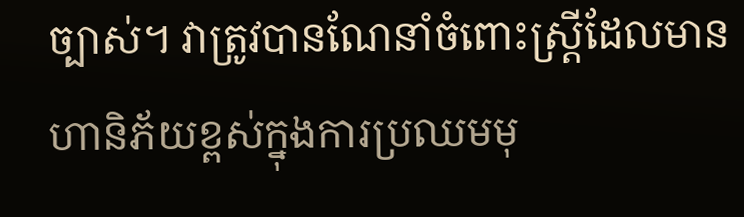ច្បាស់។ វាត្រូវបានណែនាំចំពោះស្រ្តីដែលមានហានិភ័យខ្ពស់ក្នុងការប្រឈមមុ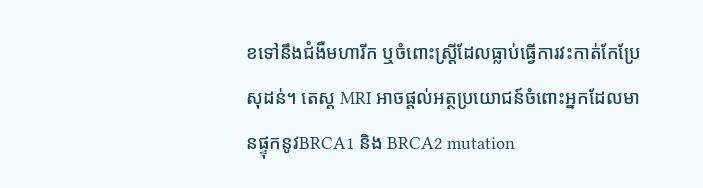ខទៅនឹងជំងឺមហារីក ឬចំពោះស្រ្តីដែលធ្លាប់ធ្វើការវះកាត់កែប្រែសុដន់។ តេស្ត MRI អាចផ្តល់អត្ថប្រយោជន៍ចំពោះអ្នកដែលមានផ្ទុកនូវBRCA1 និង BRCA2 mutation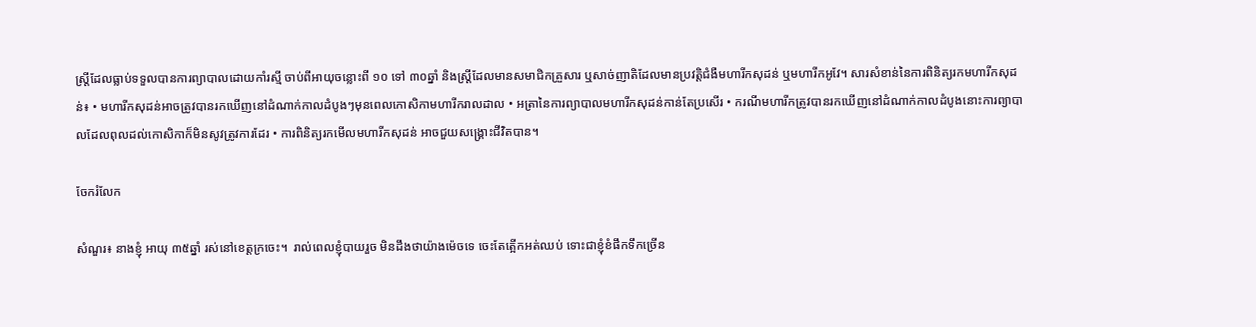ស្រ្តីដែលធ្លាប់ទទួលបានការព្យាបាលដោយកាំរស្មី ចាប់ពីអាយុចន្លោះពី ១០ ទៅ ៣០ឆ្នាំ និងស្រ្តីដែលមានសមាជិកគ្រួសារ ឬសាច់ញាតិដែលមានប្រវត្តិជំងឺមហារីកសុដន់ ឬមហារីកអូវែ។ សារសំខាន់នៃការពិនិត្យរកមហារីកសុដន់៖ • មហារីកសុដន់អាចត្រូវបានរកឃើញនៅដំណាក់កាលដំបូងៗមុនពេលកោសិកាមហារីករាលដាល • អត្រានៃការព្យាបាលមហារីកសុដន់កាន់តែប្រសើរ • ករណីមហារីកត្រូវបានរកឃើញនៅដំណាក់កាលដំបូងនោះការព្យាបាលដែលពុលដល់កោសិកាក៏មិនសូវត្រូវការដែរ • ការពិនិត្យរកមើលមហារីកសុដន់ អាចជួយសង្គ្រោះជីវិតបាន។

ចែករំលែក

សំណួរ៖ នាងខ្ញុំ អាយុ ៣៥ឆ្នាំ រស់នៅខេត្តក្រចេះ។  រាល់ពេលខ្ញុំបាយរួច មិនដឹងថាយ៉ាងម៉េចទេ ចេះតែត្អើកអត់ឈប់ ទោះជាខ្ញុំខំផឹកទឹកច្រើន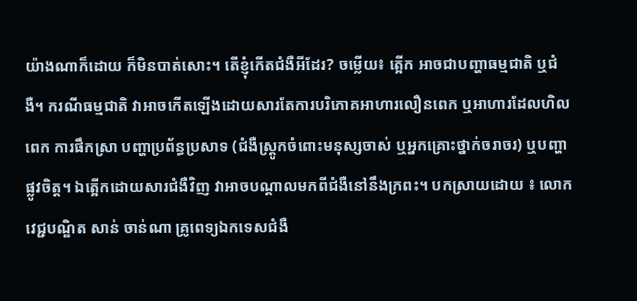យ៉ាងណាក៏ដោយ ក៏មិនបាត់សោះ។ តើខ្ញុំកើតជំងឺអីដែរ? ចម្លើយ៖ ត្អើក អាចជាបញ្ហាធម្មជាតិ ឬជំងឺ។ ករណីធម្មជាតិ វាអាចកើតឡើងដោយសារតែការបរិភោគអាហារលឿនពេក ឬអាហារដែលហិលពេក ការផឹកស្រា បញ្ហាប្រព័ន្ធប្រសាទ (ជំងឺស្រ្តូកចំពោះមនុស្សចាស់ ឬអ្នកគ្រោះថ្នាក់ចរាចរ) ឬបញ្ហាផ្លូវចិត្ត។ ឯតើ្អកដោយសារជំងឺវិញ វាអាចបណ្តាលមកពីជំងឺនៅនឹងក្រពះ។ បកស្រាយដោយ ៖ លោកវេជ្ជបណ្ឌិត សាន់ ចាន់ណា គ្រូពេទ្យឯកទេសជំងឺ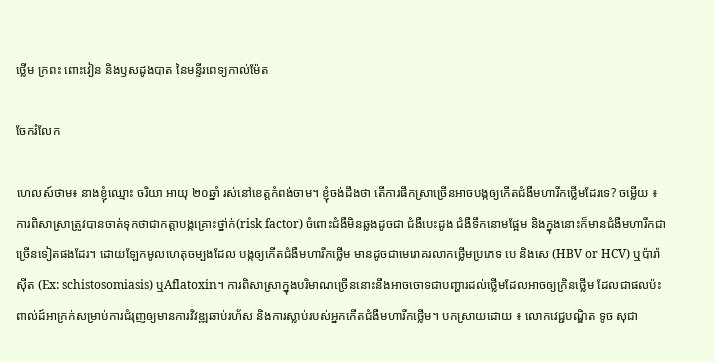ថ្លើម ក្រពះ ពោះវៀន និងឫសដូងបាត នៃមន្ទីរពេទ្យកាល់ម៉ែត

ចែករំលែក

ហេលស៍ថាម៖ នាងខ្ញុំឈ្មោះ ចរិយា អាយុ ២០ឆ្នាំ រស់នៅខេត្តកំពង់ចាម។ ខ្ញុំចង់ដឹងថា តើការផឹកស្រាច្រើនអាចបង្កឲ្យកើតជំងឺមហារីកថ្លើមដែរទេ? ចម្លើយ ៖  ការពិសាស្រាត្រូវបានចាត់ទុកថាជាកត្តាបង្កគ្រោះថ្នា់ក់(risk factor) ចំពោះជំងឺមិនឆ្លងដូចជា ជំងឺបេះដូង ជំងឺទឹកនោមផ្អែម និងក្នុងនោះក៏មានជំងឺមហារីកជាច្រើនទៀតផងដែរ។ ដោយឡែកមូលហេតុចម្បងដែល បង្កឲ្យកើតជំងឺមហារីកថ្លើម មានដូចជាមេរោគរលាកថ្លើមប្រភេទ បេ និងសេ (HBV or HCV) ឬប៉ារ៉ាស៊ីត (Ex: schistosomiasis) ឬAflatoxin។ ការពិសាស្រាក្នុងបរិមាណច្រើននោះនឹងអាចចោទជាបញ្ហារដល់ថ្លើមដែលអាចឲ្យក្រិនថ្លើម ដែលជាផលប៉ះពាល់ដ៍អាក្រក់សម្រាប់ការជំរុញឲ្យមានការវិវឌ្ឍឆាប់រហ័ស និងការស្លាប់របស់អ្នកកើតជំងឺមហារីកថ្លើម។ បកស្រាយដោយ ៖ លោកវេជ្ជបណ្ឌិត ទូច សុជា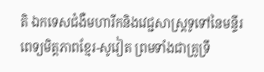តិ ឯកទេសជំងឺមហារីកនិងវេជ្ជសាស្រ្តទូទៅនៃមន្ទីរពេទ្យមិត្តភាពខ្មែរ-សូវៀត ព្រមទាំងជាគ្រូទ្រឹ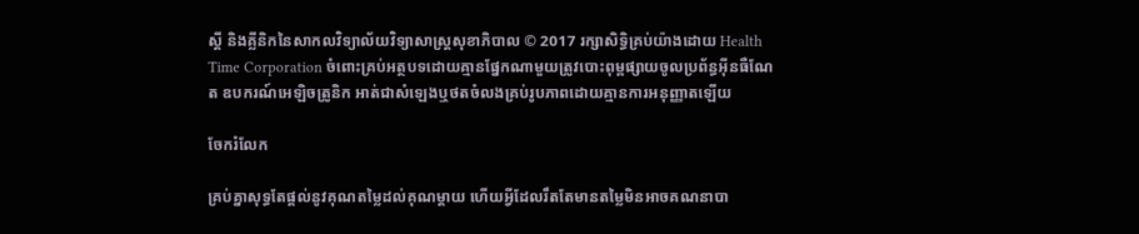ស្តី និងគ្លីនិកនៃសាកលវិទ្យាល័យវិទ្យាសាស្ត្រសុខាភិបាល © 2017 រក្សាសិទ្ធិគ្រប់យ៉ាងដោយ Health Time Corporation ចំពោះគ្រប់អត្ថបទដោយគ្មានផ្នែកណាមួយត្រូវបោះពុម្ពផ្សាយចូលប្រព័ន្ធអ៊ីនធឺណែត ឧបករណ៍អេឡិចត្រូនិក អាត់ជាសំឡេងឬថតចំលងគ្រប់រូបភាពដោយគ្មានការអនុញ្ញាតឡើយ

ចែករំលែក

គ្រប់គ្នាសុទ្ធតែផ្តល់នូវគុណតម្លៃដល់គុណម្តាយ ហើយអ្វីដែលរឹតតែមានតម្លៃមិនអាចគណនាបា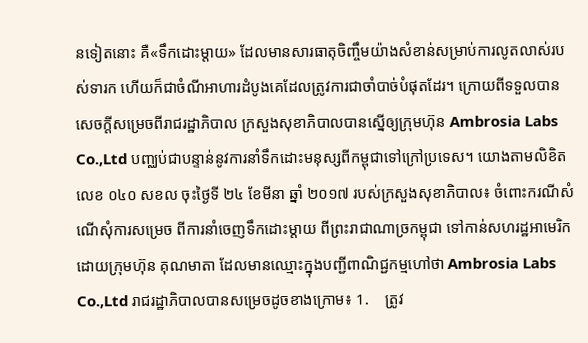នទៀតនោះ គឺ«ទឹកដោះម្តាយ» ដែលមានសារធាតុចិញ្ចឹមយ៉ាងសំខាន់សម្រាប់ការលូតលាស់របស់ទារក ហើយក៏ជាចំណីអាហារដំបូងគេដែលត្រូវការជាចាំបាច់បំផុតដែរ។ ក្រោយពីទទួលបានសេចក្តីសម្រេចពីរាជរដ្ឋាភិបាល ក្រសួងសុខាភិបាលបានស្នើឲ្យក្រុមហ៊ុន Ambrosia Labs Co.,Ltd បញ្ឈប់ជាបន្ទាន់នូវការនាំទឹកដោះមនុស្សពីកម្ពុជាទៅក្រៅប្រទេស។ យោងតាមលិខិតលេខ ០៤០ សខល ចុះថ្ងៃទី ២៤ ខែមីនា ឆ្នាំ ២០១៧ របស់ក្រសួងសុខាភិបាល៖ ចំពោះករណីសំណើសុំការសម្រេច ពីការនាំចេញទឹកដោះម្តាយ ពីព្រះរាជាណាច្រកម្ពុជា ទៅកាន់សហរដ្ឋអាមេរិក ដោយក្រុមហ៊ុន គុណមាតា ដែលមានឈ្មោះក្នុងបញ្ជីពាណិជ្ជកម្មហៅថា Ambrosia Labs Co.,Ltd រាជរដ្ឋាភិបាលបានសម្រេចដូចខាងក្រោម៖ 1.    ត្រូវ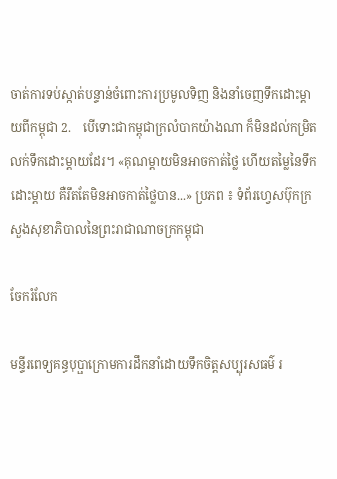ចាត់ការទប់ស្កាត់បន្ទាន់ចំពោះការប្រមូលទិញ និងនាំចេញទឹកដោះម្តាយពីកម្ពុជា 2.    បើទោះជាកម្ពុជាក្រលំបាកយ៉ាងណា ក៏មិនដល់កម្រិតលក់ទឹកដោះម្តាយដែរ។ «គុណម្តាយមិនអាចកាត់ថ្លៃ ហើយតម្លៃនៃទឹកដោះម្តាយ គឺរឹតតែមិនអាចកាត់ថ្លៃបាន...» ប្រភព ៖ ទំព័រហ្វេសប៊ុកក្រសួងសុខាភិបាលនៃព្រះរាជាណាចក្រកម្ពុជា

ចែករំលែក

មន្ទីរពេទ្យគន្ធបុប្ផាក្រោមការដឹកនាំដោយទឹកចិត្តសប្បុរសធម៌ រ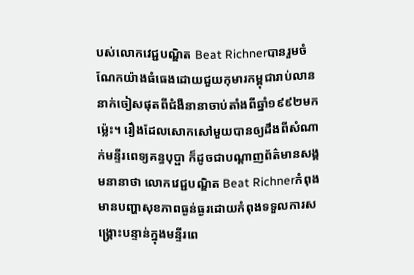បស់លោកវេជ្ជបណ្ឌិត Beat Richnerបានរួមចំណែកយ៉ាងធំធេងដោយជួយកុមារកម្ពុជារាប់លាននាក់ចៀសផុតពីជំងឺនានាចាប់តាំងពីឆ្នាំ១៩៩២មកម៉្លេះ។ រឿងដែលសោកសៅមួយបានឲ្យដឹងពីសំណាក់មន្ទីរពេទ្យគន្ធបុប្ផា ក៏ដូចជាបណ្តាញព័ត៌មានសង្គមនានាថា លោកវេជ្ជបណ្ឌិត Beat Richnerកំពុងមានបញ្ហាសុខភាពធ្ងន់ធ្ងរដោយកំពុងទទួលការសង្គ្រោះបន្ទាន់ក្នុងមន្ទីរពេ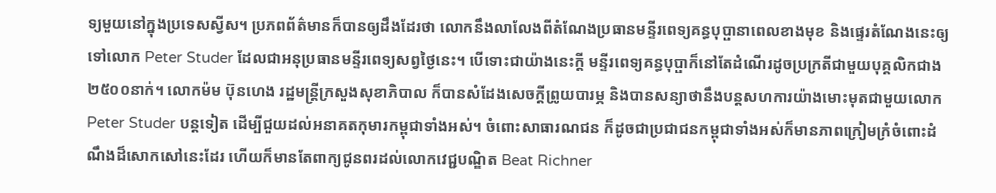ទ្យមួយនៅក្នុងប្រទេសស្វីស។ ប្រភពព័ត៌មានក៏បានឲ្យដឹងដែរថា លោកនឹងលាលែងពីតំណែងប្រធានមន្ទីរពេទ្យគន្ធបុប្ផានាពេលខាងមុខ និងផ្ទេរតំណែងនេះឲ្យទៅលោក Peter Studer ដែលជាអនុប្រធានមន្ទីរពេទ្យសព្វថ្ងៃនេះ។ បើទោះជាយ៉ាងនេះក្តី មន្ទីរពេទ្យគន្ធបុប្ផាក៏នៅតែដំណើរដូចប្រក្រតីជាមួយបុគ្គលិកជាង២៥០០នាក់។ លោកម៉ម ប៊ុនហេង រដ្ឋមន្រ្តីក្រសួងសុខាភិបាល ក៏បានសំដែងសេចក្តីព្រូយបារម្ភ និងបានសន្យាថានឹងបន្តសហការយ៉ាងមោះមុតជាមួយលោក Peter Studer បន្តទៀត ដើម្បីជួយដល់អនាគតកុមារកម្ពុជាទាំងអស់។ ចំពោះសាធារណជន ក៏ដូចជាប្រជាជនកម្ពុជាទាំងអស់ក៏មានភាពក្រៀមក្រំចំពោះដំណឹងដ៏សោកសៅនេះដែរ ហើយក៏មានតែពាក្យជូនពរដល់លោកវេជ្ជបណ្ឌិត Beat Richner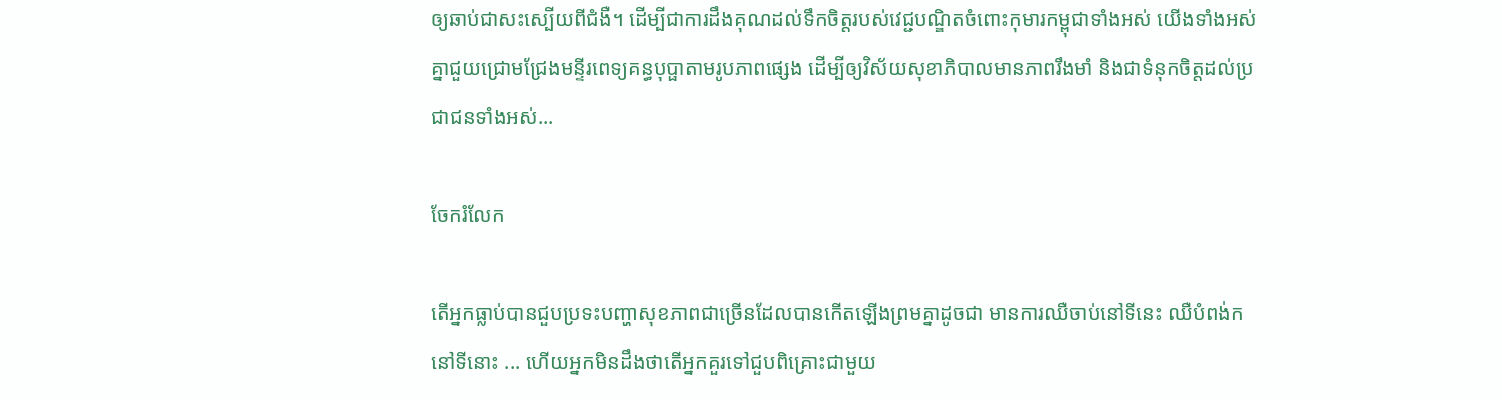ឲ្យឆាប់ជាសះស្បើយពីជំងឺ។ ដើម្បីជាការដឹងគុណដល់ទឹកចិត្តរបស់វេជ្ជបណ្ឌិតចំពោះកុមារកម្ពុជាទាំងអស់ យើងទាំងអស់គ្នាជួយជ្រោមជ្រែងមន្ទីរពេទ្យគន្ធបុប្ផាតាមរូបភាពផ្សេង ដើម្បីឲ្យវិស័យសុខាភិបាលមានភាពរឹងមាំ និងជាទំនុកចិត្តដល់ប្រជាជនទាំងអស់...

ចែករំលែក

តើអ្នកធ្លាប់បានជួបប្រទះបញ្ហាសុខភាពជាច្រើនដែលបានកើតឡើងព្រមគ្នាដូចជា មានការឈឺចាប់នៅទីនេះ ឈឺបំពង់កនៅទីនោះ ... ហើយអ្នកមិនដឹងថាតើអ្នកគួរទៅជួបពិគ្រោះជាមួយ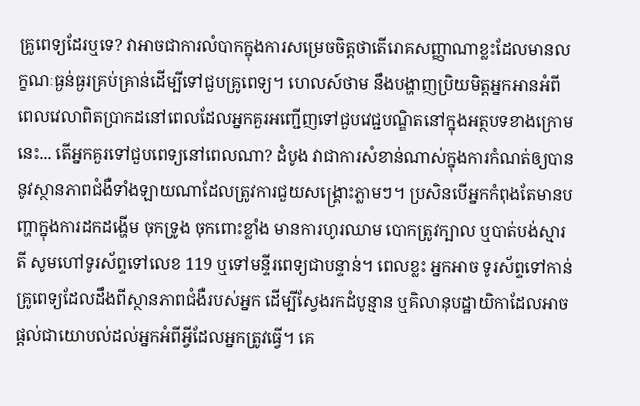គ្រូពេទ្យដែរឬទេ? វាអាចជាការលំបាកក្នុងការសម្រេចចិត្តថាតើរោគសញ្ញាណាខ្លះដែលមានលក្ខណៈធ្ងន់ធ្ងរគ្រប់គ្រាន់ដើម្បីទៅជួបគ្រូពេទ្យ។ ហេលស៍ថាម នឹងបង្ហាញប្រិយមិត្តអ្នកអានអំពីពេលវេលាពិតប្រាកដនៅពេលដែលអ្នកគួរអញ្ជើញទៅជួបវេជ្ជបណ្ឌិតនៅក្នុងអត្ថបទខាងក្រោមនេះ... តើអ្នកគួរទៅជួបពេទ្យនៅពេលណា? ដំបូង វាជាការសំខាន់ណាស់ក្នុងការកំណត់ឲ្យបាននូវស្ថានភាពជំងឺទាំងឡាយណាដែលត្រូវការជួយសង្គ្រោះភ្លាមៗ។ ប្រសិនបើអ្នកកំពុងតែមានបញ្ហាក្នុងការដកដង្ហើម ចុកទ្រូង ចុកពោះខ្លាំង មានការហូរឈាម បោកត្រូវក្បាល ឬបាត់បង់ស្មារតី សូមហៅទូរស័ព្ទទៅលេខ 119 ឬទៅមន្ទីរពេទ្យជាបន្ទាន់។ ពេលខ្លះ អ្នកអាច ទូរស័ព្ទទៅកាន់គ្រូពេទ្យដែលដឹងពីស្ថានភាពជំងឺរបស់អ្នក ដើម្បីស្វែងរកដំបូន្មាន ឬគិលានុបដ្ឋាយិកាដែលអាចផ្ដល់ជាយោបល់ដល់អ្នកអំពីអ្វីដែលអ្នកត្រូវធ្វើ។ គេ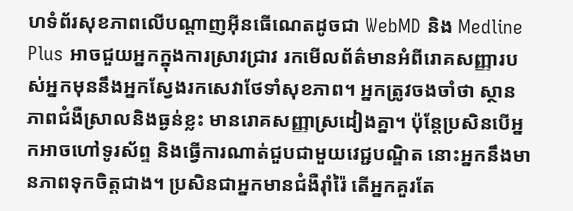ហទំព័រសុខភាពលើបណ្តាញអ៊ីនធើណេតដូចជា WebMD និង Medline Plus អាចជួយអ្នកក្នុងការស្រាវជ្រាវ រកមើលព័ត៌មានអំពីរោគសញ្ញារបស់អ្នកមុននឹងអ្នកស្វែងរកសេវាថែទាំសុខភាព។ អ្នកត្រូវចងចាំថា ស្ថានភាពជំងឺស្រាលនិងធ្ងន់ខ្លះ មានរោគសញ្ញាស្រដៀងគ្នា។ ប៉ុន្តែប្រសិនបើអ្នកអាចហៅទូរស័ព្ទ និងធ្វើការណាត់ជួបជាមួយវេជ្ជបណ្ឌិត នោះអ្នកនឹងមានភាពទុកចិត្តជាង។ ប្រសិនជាអ្នកមានជំងឺរ៉ាំរ៉ៃ តើអ្នកគួរតែ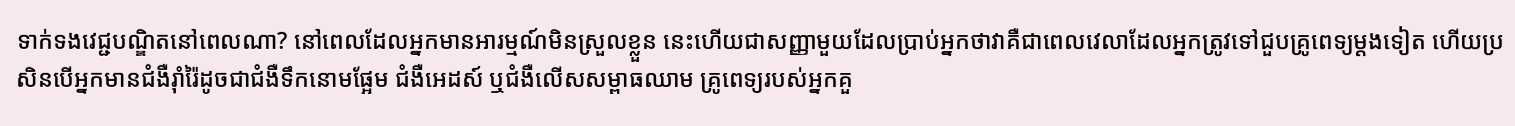ទាក់ទងវេជ្ជបណ្ឌិតនៅពេលណា? នៅពេលដែលអ្នកមានអារម្មណ៍មិនស្រួលខ្លួន នេះហើយជាសញ្ញាមួយដែលប្រាប់អ្នកថាវាគឺជាពេលវេលាដែលអ្នកត្រូវទៅជួបគ្រូពេទ្យម្តងទៀត ហើយប្រសិនបើអ្នកមានជំងឺរ៉ាំរ៉ៃដូចជាជំងឺទឹកនោមផ្អែម ជំងឺអេដស៍ ឬជំងឺលើសសម្ពាធឈាម គ្រូពេទ្យរបស់អ្នកគួ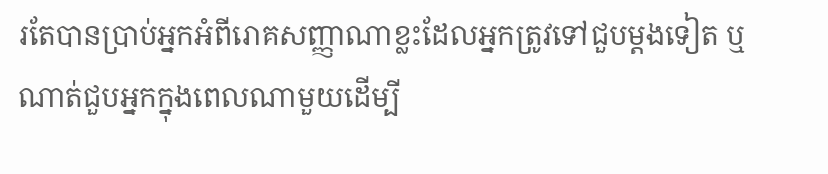រតែបានប្រាប់អ្នកអំពីរោគសញ្ញាណាខ្លះដែលអ្នកត្រូវទៅជួបម្តងទៀត ឬណាត់ជួបអ្នកក្នុងពេលណាមួយដើម្បី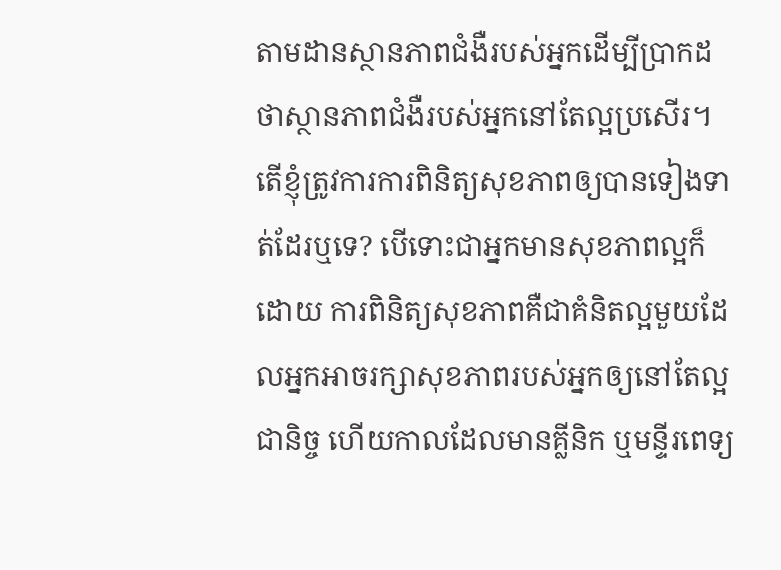តាមដានស្ថានភាពជំងឺរបស់អ្នកដើម្បីប្រាកដថាស្ថានភាពជំងឺរបស់អ្នកនៅតែល្អប្រសើរ។ តើខ្ញុំត្រូវការការពិនិត្យសុខភាពឲ្យបានទៀងទាត់ដែរឬទេ? បើទោះជាអ្នកមានសុខភាពល្អក៏ដោយ ការពិនិត្យសុខភាពគឺជាគំនិតល្អមួយដែលអ្នកអាចរក្សាសុខភាពរបស់អ្នកឲ្យនៅតែល្អជានិច្ច ហើយកាលដែលមានគ្លីនិក ឬមន្ទីរពេទ្យ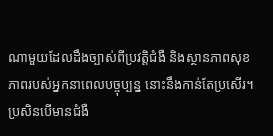ណាមួយដែលដឹងច្បាស់ពីប្រវត្តិជំងឺ និងស្ថានភាពសុខភាពរបស់អ្នកនាពេលបច្ចុប្បន្ន នោះនឹងកាន់តែប្រសើរ។ ប្រសិនបើមានជំងឺ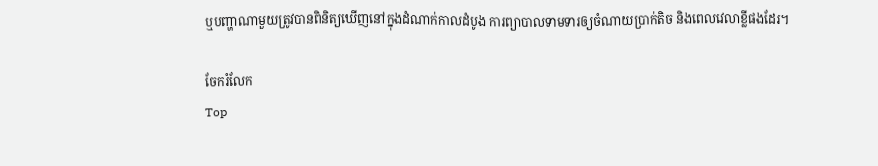ឬបញ្ហាណាមួយត្រូវបានពិនិត្យឃើញនៅក្នុងដំណាក់កាលដំបូង ការព្យាបាលទាមទារឲ្យចំណាយប្រាក់តិច និងពេលវេលាខ្លីផងដែរ។

ចែករំលែក
Top